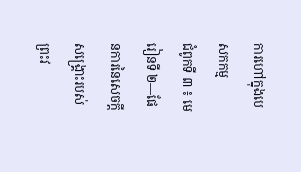ការហៅក្នុងបេសកកម្ម
ជំពូកទី ៣ ៖ មេរៀនទី ២—ផែនការនៃសេចក្ដីសង្គ្រោះរបស់ព្រះវ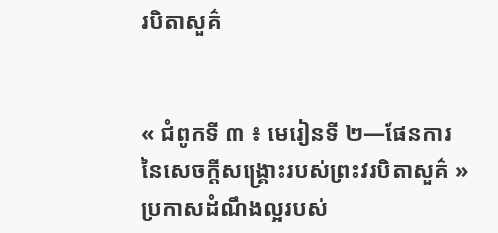របិតាសួគ៌


« ជំពូកទី ៣ ៖ មេរៀនទី ២—ផែនការនៃសេចក្ដីសង្គ្រោះរបស់ព្រះវរបិតាសួគ៌ » ប្រកាសដំណឹងល្អរបស់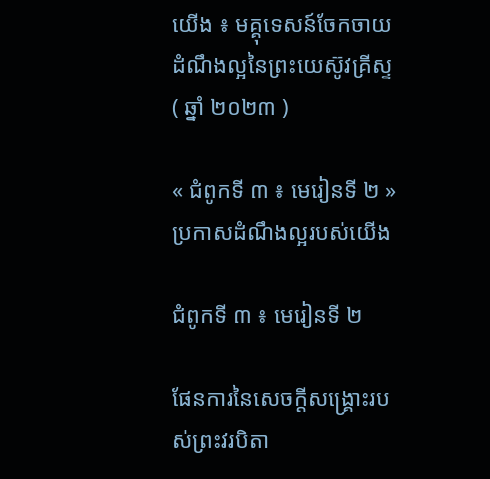យើង ៖ មគ្គុទេសន៍ចែកចាយដំណឹងល្អនៃព្រះយេស៊ូវគ្រីស្ទ ( ឆ្នាំ ២០២៣ )

« ជំពូកទី ៣ ៖ មេរៀនទី ២ » ប្រកាសដំណឹងល្អរបស់យើង

ជំពូកទី ៣ ៖ មេរៀនទី ២

ផែនការនៃសេចក្ដីសង្គ្រោះរបស់ព្រះវរបិតា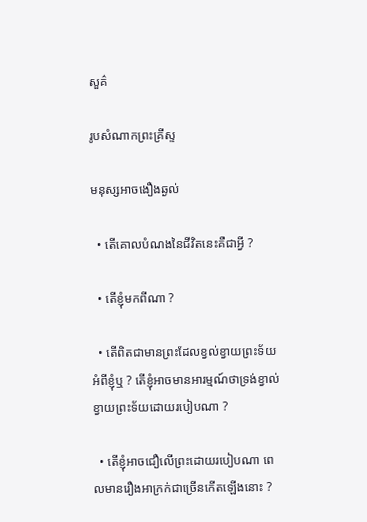សួគ៌

រូបសំណាកព្រះគ្រីស្ទ

មនុស្សអាចងឿងឆ្ងល់

  • តើគោលបំណងនៃជីវិតនេះគឺជាអ្វី ?

  • តើខ្ញុំមកពីណា ?

  • តើពិតជាមានព្រះដែលខ្វល់ខ្វាយព្រះទ័យអំពីខ្ញុំឬ ? តើខ្ញុំអាចមានអារម្មណ៍ថាទ្រង់ខ្វាល់ខ្វាយព្រះទ័យដោយរបៀបណា ?

  • តើខ្ញុំអាចជឿលើព្រះដោយរបៀបណា ពេលមានរឿងអាក្រក់ជាច្រើនកើតឡើងនោះ ?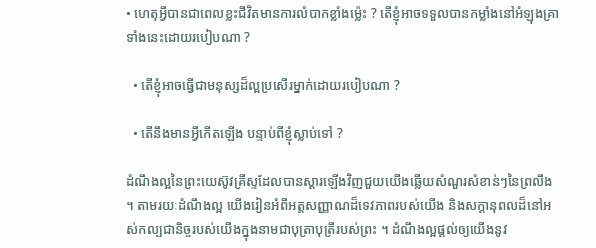• ហេតុអ្វីបានជាពេលខ្លះជីវិតមានការលំបាកខ្លាំងម៉្លេះ ? តើខ្ញុំអាចទទួលបានកម្លាំងនៅអំឡុងគ្រាទាំងនេះដោយរបៀបណា ?

  • តើខ្ញុំអាចធ្វើជាមនុស្សដ៏ល្អប្រសើរម្នាក់ដោយរបៀបណា ?

  • តើនឹងមានអ្វីកើតឡើង បន្ទាប់ពីខ្ញុំស្លាប់ទៅ ?

ដំណឹងល្អនៃព្រះយេស៊ូវគ្រីស្ទដែលបានស្ដារឡើងវិញជួយយើងឆ្លើយសំណួរសំខាន់ៗនៃព្រលឹង ។ តាមរយៈដំណឹងល្អ យើងរៀនអំពីអត្តសញ្ញាណដ៏ទេវភាពរបស់យើង និងសក្ដានុពលដ៏នៅអស់កល្បជានិច្ចរបស់យើងក្នុងនាមជាបុត្រាបុត្រីរបស់ព្រះ ។ ដំណឹងល្អផ្តល់ឲ្យយើងនូវ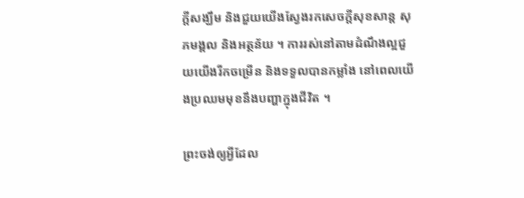ក្តីសង្ឃឹម និងជួយយើងស្វែងរកសេចក្តីសុខសាន្ត សុភមង្គល និងអត្ថន័យ ។ ការរស់នៅតាមដំណឹងល្អជួយយើងរីកចម្រើន និងទទួលបានកម្លាំង នៅពេលយើងប្រឈមមុខនឹងបញ្ហាក្នុងជីវិត ។

ព្រះចង់ឲ្យអ្វីដែល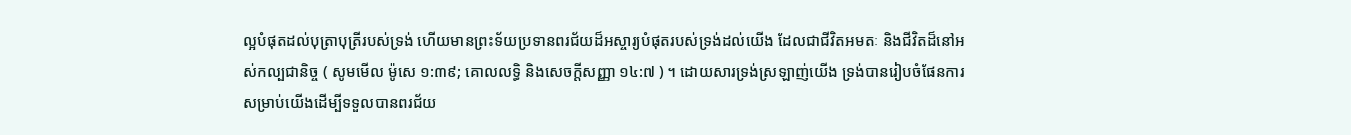ល្អបំផុតដល់បុត្រាបុត្រីរបស់ទ្រង់ ហើយមានព្រះទ័យប្រទានពរជ័យដ៏អស្ចារ្យបំផុតរបស់ទ្រង់ដល់យើង ដែលជាជីវិតអមតៈ និងជីវិតដ៏នៅអស់កល្បជានិច្ច ( សូមមើល ម៉ូសេ ១:៣៩; គោលលទ្ធិ និងសេចក្ដីសញ្ញា ១៤:៧ ) ។ ដោយសារទ្រង់ស្រឡាញ់យើង ទ្រង់បានរៀបចំផែនការសម្រាប់យើងដើម្បីទទួលបានពរជ័យ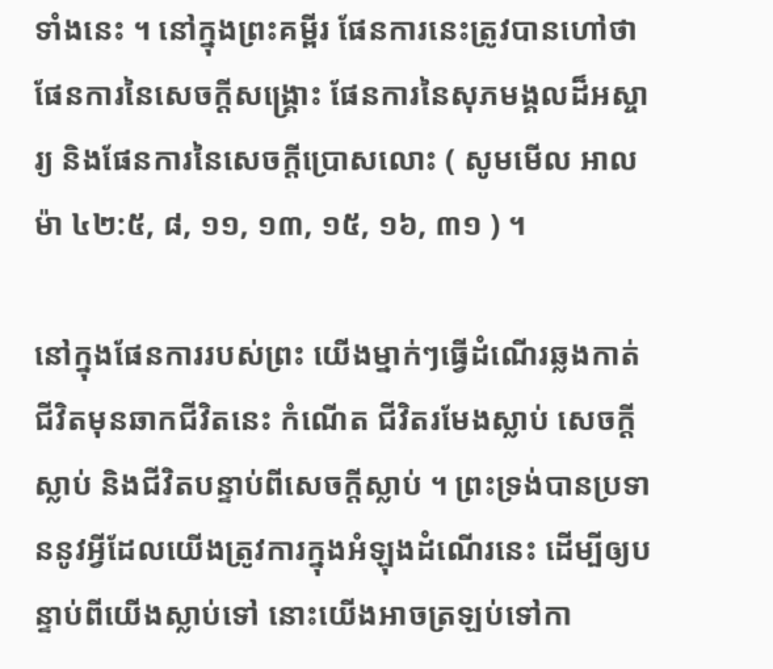ទាំងនេះ ។ នៅក្នុងព្រះគម្ពីរ ផែនការនេះត្រូវបានហៅថា ផែនការនៃសេចក្តីសង្គ្រោះ ផែនការនៃសុភមង្គលដ៏អស្ចារ្យ និងផែនការនៃសេចក្តីប្រោសលោះ ( សូមមើល អាលម៉ា ៤២:៥, ៨, ១១, ១៣, ១៥, ១៦, ៣១ ) ។

នៅក្នុងផែនការរបស់ព្រះ យើងម្នាក់ៗធ្វើដំណើរឆ្លងកាត់ជីវិតមុនឆាកជីវិតនេះ កំណើត ជីវិតរមែងស្លាប់ សេចក្ដីស្លាប់ និងជីវិតបន្ទាប់ពីសេចក្ដីស្លាប់ ។ ព្រះទ្រង់បានប្រទាននូវអ្វីដែលយើងត្រូវការក្នុងអំឡុងដំណើរនេះ ដើម្បីឲ្យបន្ទាប់ពីយើងស្លាប់ទៅ នោះយើងអាចត្រឡប់ទៅកា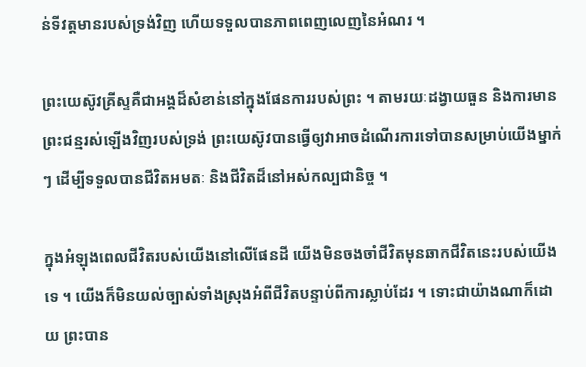ន់ទីវត្តមានរបស់ទ្រង់វិញ ហើយទទួលបានភាពពេញលេញនៃអំណរ ។

ព្រះយេស៊ូវគ្រីស្ទគឺជាអង្គដ៏សំខាន់នៅក្នុងផែនការរបស់ព្រះ ។ តាមរយៈដង្វាយធួន និងការមានព្រះជន្មរស់ឡើងវិញរបស់ទ្រង់ ព្រះយេស៊ូវបានធ្វើឲ្យវាអាចដំណើរការទៅបានសម្រាប់យើងម្នាក់ៗ ដើម្បីទទួលបានជីវិតអមតៈ និងជីវិតដ៏នៅអស់កល្បជានិច្ច ។

ក្នុងអំឡុងពេលជីវិតរបស់យើងនៅលើផែនដី យើងមិនចងចាំជីវិតមុនឆាកជីវិតនេះរបស់យើងទេ ។ យើងក៏មិនយល់ច្បាស់ទាំងស្រុងអំពីជីវិតបន្ទាប់ពីការស្លាប់ដែរ ។ ទោះជាយ៉ាងណាក៏ដោយ ព្រះបាន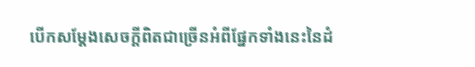បើកសម្តែងសេចក្តីពិតជាច្រើនអំពីផ្នែកទាំងនេះនៃដំ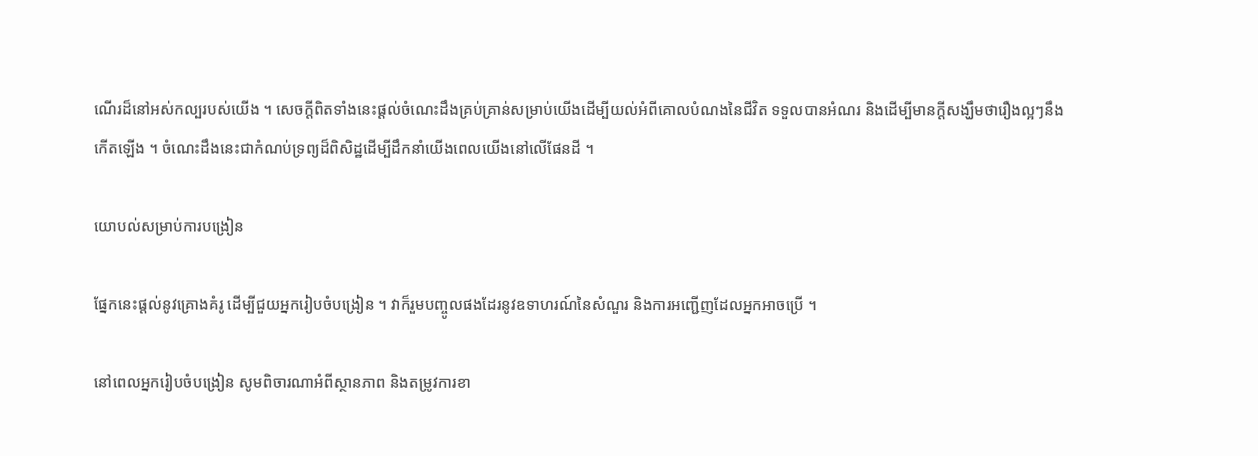ណើរដ៏នៅអស់កល្បរបស់យើង ។ សេចក្តីពិតទាំងនេះផ្តល់ចំណេះដឹងគ្រប់គ្រាន់សម្រាប់យើងដើម្បីយល់អំពីគោលបំណងនៃជីវិត ទទួលបានអំណរ និងដើម្បីមានក្តីសង្ឃឹមថារឿងល្អៗនឹងកើតឡើង ។ ចំណេះដឹងនេះជាកំណប់ទ្រព្យដ៏ពិសិដ្ឋដើម្បីដឹកនាំយើងពេលយើងនៅលើផែនដី ។

យោបល់សម្រាប់ការបង្រៀន

ផ្នែកនេះផ្តល់នូវគ្រោងគំរូ ដើម្បីជួយអ្នករៀបចំបង្រៀន ។ វាក៏រួមបញ្ចូលផងដែរនូវឧទាហរណ៍នៃសំណួរ និងការអញ្ជើញដែលអ្នកអាចប្រើ ។

នៅពេលអ្នករៀបចំបង្រៀន សូមពិចារណាអំពីស្ថានភាព និងតម្រូវការខា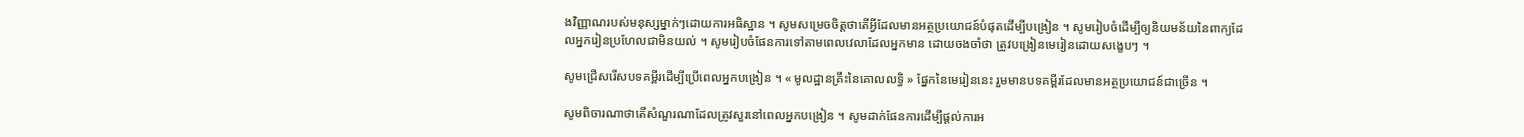ងវិញ្ញាណរបស់មនុស្សម្នាក់ៗដោយការអធិស្ឋាន ។ សូមសម្រេចចិត្តថាតើអ្វីដែលមានអត្ថប្រយោជន៍បំផុតដើម្បីបង្រៀន ។ សូមរៀបចំដើម្បីឲ្យនិយមន័យនៃពាក្យដែលអ្នករៀនប្រហែលជាមិនយល់ ។ សូមរៀបចំផែនការទៅតាមពេលវេលាដែលអ្នកមាន ដោយចងចាំថា ត្រូវបង្រៀនមេរៀនដោយសង្ខេបៗ ។

សូមជ្រើសរើសបទគម្ពីរដើម្បីប្រើពេលអ្នកបង្រៀន ។ « មូលដ្ឋានគ្រឹះនៃគោលលទ្ធិ » ផ្នែកនៃមេរៀននេះ រួមមានបទគម្ពីរដែលមានអត្ថប្រយោជន៍ជាច្រើន ។

សូមពិចារណាថាតើសំណួរណាដែលត្រូវសួរនៅពេលអ្នកបង្រៀន ។ សូមដាក់ផែនការដើម្បីផ្ដល់ការអ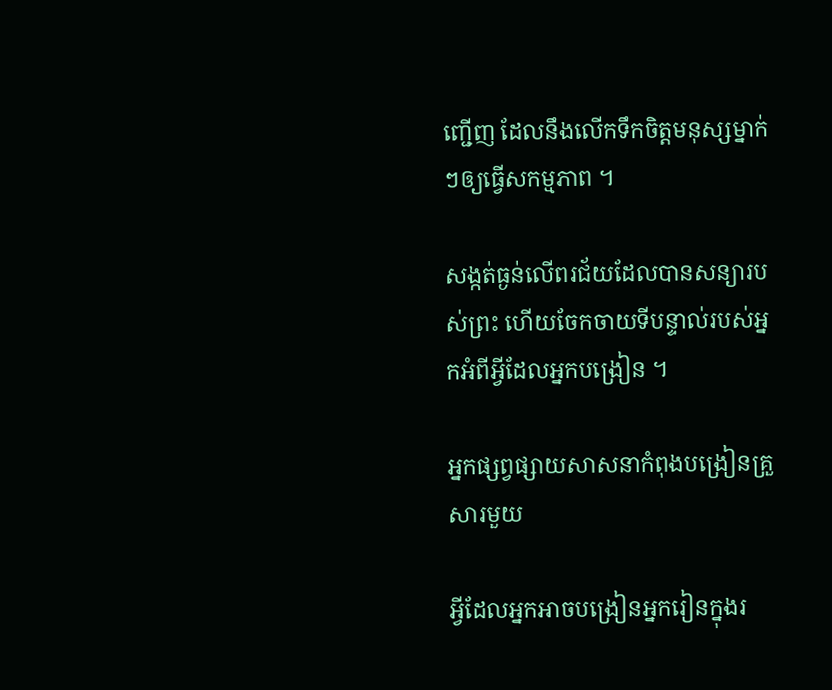ញ្ជើញ ដែលនឹងលើកទឹកចិត្តមនុស្សម្នាក់ៗឲ្យធ្វើសកម្មភាព ។

សង្កត់ធ្ងន់លើពរជ័យដែលបានសន្យារបស់ព្រះ ហើយចែកចាយទីបន្ទាល់របស់អ្នកអំពីអ្វីដែលអ្នកបង្រៀន ។

អ្នកផ្សព្វផ្សាយសាសនាកំពុងបង្រៀនគ្រួសារមួយ

អ្វីដែលអ្នកអាចបង្រៀនអ្នករៀនក្នុងរ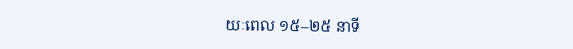យៈពេល ១៥–២៥ នាទី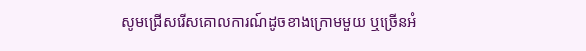សូមជ្រើសរើសគោលការណ៍ដូចខាងក្រោមមួយ ឬច្រើនអំ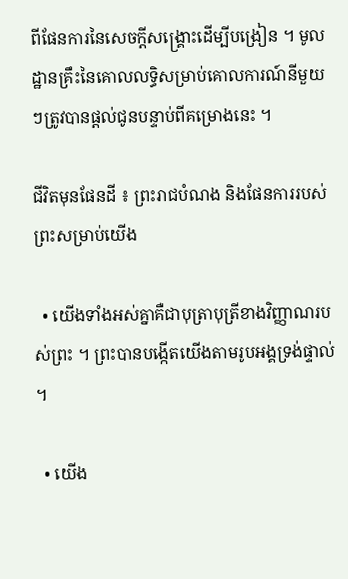ពីផែនការនៃសេចក្តីសង្រ្គោះដើម្បីបង្រៀន ។ មូលដ្ឋានគ្រឹះនៃគោលលទ្ធិសម្រាប់គោលការណ៍នីមួយៗត្រូវបានផ្តល់ជូនបន្ទាប់ពីគម្រោងនេះ ។

ជីវិតមុនផែនដី ៖ ព្រះរាជបំណង និងផែនការរបស់ព្រះសម្រាប់យើង

  • យើងទាំងអស់គ្នាគឺជាបុត្រាបុត្រីខាងវិញ្ញាណរបស់ព្រះ ។ ព្រះបានបង្កើតយើងតាមរូបអង្គទ្រង់ផ្ទាល់ ។

  • យើង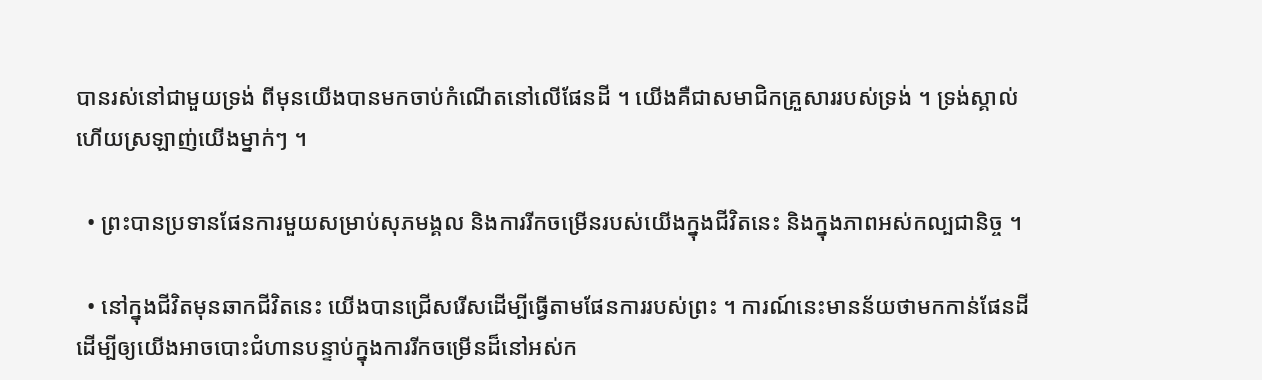បានរស់នៅជាមួយទ្រង់ ពីមុនយើងបានមកចាប់កំណើតនៅលើផែនដី ។ យើងគឺជាសមាជិកគ្រួសាររបស់ទ្រង់ ។ ទ្រង់ស្គាល់ ហើយស្រឡាញ់យើងម្នាក់ៗ ។

  • ព្រះបានប្រទានផែនការមួយសម្រាប់សុភមង្គល និងការរីកចម្រើនរបស់យើងក្នុងជីវិតនេះ និងក្នុងភាពអស់កល្បជានិច្ច ។

  • នៅក្នុងជីវិតមុនឆាកជីវិតនេះ យើងបានជ្រើសរើសដើម្បីធ្វើតាមផែនការរបស់ព្រះ ។ ការណ៍នេះមានន័យថាមកកាន់ផែនដី ដើម្បីឲ្យយើងអាចបោះជំហានបន្ទាប់ក្នុងការរីកចម្រើនដ៏នៅអស់ក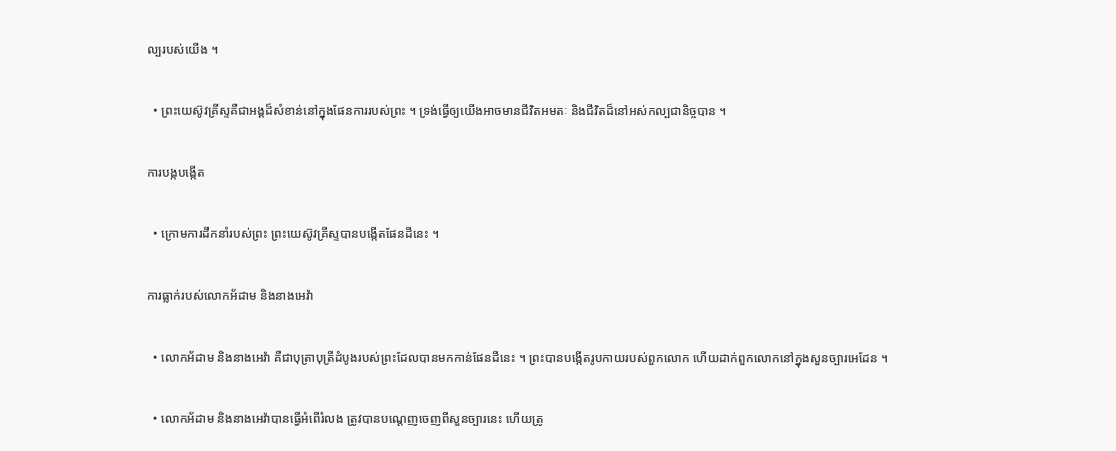ល្បរបស់យើង ។

  • ព្រះយេស៊ូវគ្រីស្ទគឺជាអង្គដ៏សំខាន់នៅក្នុងផែនការរបស់ព្រះ ។ ទ្រង់ធ្វើឲ្យយើងអាចមានជីវិតអមតៈ និងជីវិតដ៏នៅអស់កល្បជានិច្ចបាន ។

ការបង្កបង្កើត

  • ក្រោមការដឹកនាំរបស់ព្រះ ព្រះយេស៊ូវគ្រីស្ទបានបង្កើតផែនដីនេះ ។

ការធ្លាក់របស់លោកអ័ដាម និងនាងអេវ៉ា

  • លោកអ័ដាម និងនាងអេវ៉ា គឺជាបុត្រាបុត្រីដំបូងរបស់ព្រះដែលបានមកកាន់ផែនដីនេះ ។ ព្រះបានបង្កើតរូបកាយរបស់ពួកលោក ហើយដាក់ពួកលោកនៅក្នុងសួនច្បារអេដែន ។

  • លោកអ័ដាម និងនាងអេវ៉ាបានធ្វើអំពើរំលង ត្រូវបានបណ្ដេញចេញពីសួនច្បារនេះ ហើយត្រូ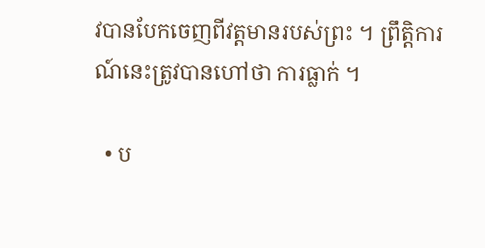វបានបែកចេញពីវត្តមានរបស់ព្រះ ។ ព្រឹត្តិការណ៍នេះត្រូវបានហៅថា ការធ្លាក់ ។

  • ប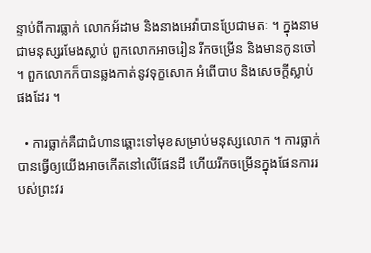ន្ទាប់ពីការធ្លាក់ លោកអ័ដាម និងនាងអេវ៉ាបានប្រែជាមតៈ ។ ក្នុងនាមជាមនុស្សរមែងស្លាប់ ពួកលោកអាចរៀន រីកចម្រើន និងមានកូនចៅ ។ ពួកលោកក៏បានឆ្លងកាត់នូវទុក្ខសោក អំពើបាប និងសេចក្តីស្លាប់ផងដែរ ។

  • ការធ្លាក់គឺជាជំហានឆ្ពោះទៅមុខសម្រាប់មនុស្សលោក ។ ការធ្លាក់បានធ្វើឲ្យយើងអាចកើតនៅលើផែនដី ហើយរីកចម្រើនក្នុងផែនការរបស់ព្រះវរ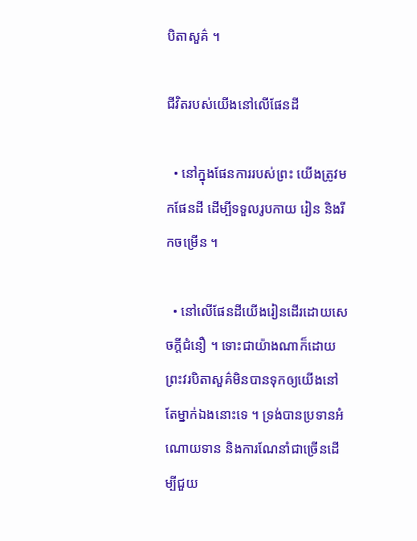បិតាសួគ៌ ។

ជីវិតរបស់យើងនៅលើផែនដី

  • នៅក្នុងផែនការរបស់ព្រះ យើងត្រូវមកផែនដី ដើម្បីទទួលរូបកាយ រៀន និងរីកចម្រើន ។

  • នៅលើផែនដីយើងរៀនដើរដោយសេចក្តីជំនឿ ។ ទោះជាយ៉ាងណាក៏ដោយ ព្រះវរបិតាសួគ៌មិនបានទុកឲ្យយើងនៅតែម្នាក់ឯងនោះទេ ។ ទ្រង់បានប្រទានអំណោយទាន និងការណែនាំជាច្រើនដើម្បីជួយ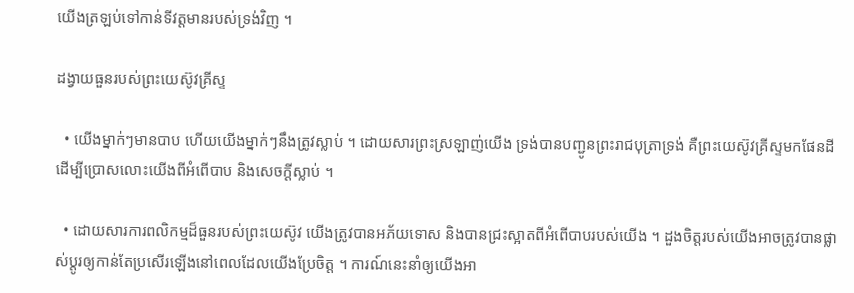យើងត្រឡប់ទៅកាន់ទីវត្តមានរបស់ទ្រង់វិញ ។

ដង្វាយធួនរបស់ព្រះយេស៊ូវគ្រីស្ទ

  • យើងម្នាក់ៗមានបាប ហើយយើងម្នាក់ៗនឹងត្រូវស្លាប់ ។ ដោយសារព្រះស្រឡាញ់យើង ទ្រង់បានបញ្ជូនព្រះរាជបុត្រាទ្រង់ គឺព្រះយេស៊ូវគ្រីស្ទមកផែនដី ដើម្បីប្រោសលោះយើងពីអំពើបាប និងសេចក្ដីស្លាប់ ។

  • ដោយសារការពលិកម្មដ៏ធួនរបស់ព្រះយេស៊ូវ យើងត្រូវបានអភ័យទោស និងបានជ្រះស្អាតពីអំពើបាបរបស់យើង ។ ដួងចិត្តរបស់យើងអាចត្រូវបានផ្លាស់ប្តូរឲ្យកាន់តែប្រសើរឡើងនៅពេលដែលយើងប្រែចិត្ត ។ ការណ៍នេះនាំឲ្យយើងអា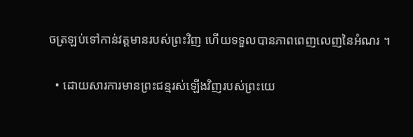ចត្រឡប់ទៅកាន់វត្តមានរបស់ព្រះវិញ ហើយទទួលបានភាពពេញលេញនៃអំណរ ។

  • ដោយសារការមានព្រះជន្មរស់ឡើងវិញរបស់ព្រះយេ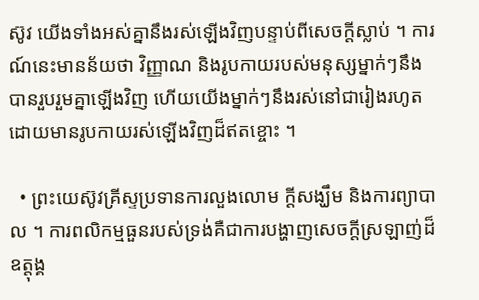ស៊ូវ យើងទាំងអស់គ្នានឹងរស់ឡើងវិញបន្ទាប់ពីសេចក្តីស្លាប់ ។ ការណ៍នេះមានន័យថា វិញ្ញាណ និងរូបកាយរបស់មនុស្សម្នាក់ៗនឹងបានរួបរួមគ្នាឡើងវិញ ហើយយើងម្នាក់ៗនឹងរស់នៅជារៀងរហូត ដោយមានរូបកាយរស់ឡើងវិញដ៏ឥតខ្ចោះ ។

  • ព្រះយេស៊ូវគ្រីស្ទប្រទានការលួងលោម ក្តីសង្ឃឹម និងការព្យាបាល ។ ការពលិកម្មធួនរបស់ទ្រង់គឺជាការបង្ហាញសេចក្តីស្រឡាញ់ដ៏ឧត្តុង្គ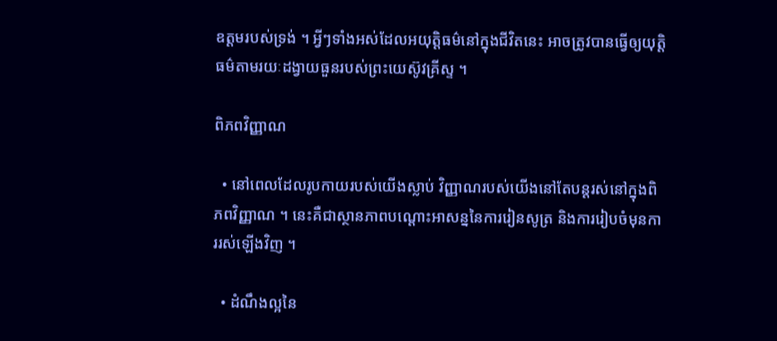ឧត្តមរបស់ទ្រង់ ។ អ្វីៗទាំងអស់ដែលអយុត្តិធម៌នៅក្នុងជីវិតនេះ អាចត្រូវបានធ្វើឲ្យយុត្តិធម៌តាមរយៈដង្វាយធួនរបស់ព្រះយេស៊ូវគ្រីស្ទ ។

ពិភពវិញ្ញាណ

  • នៅពេលដែលរូបកាយរបស់យើងស្លាប់ វិញ្ញាណរបស់យើងនៅតែបន្តរស់នៅក្នុងពិភពវិញ្ញាណ ។ នេះគឺជាស្ថានភាពបណ្ដោះអាសន្ននៃការរៀនសូត្រ និងការរៀបចំមុនការរស់ឡើងវិញ ។

  • ដំណឹងល្អនៃ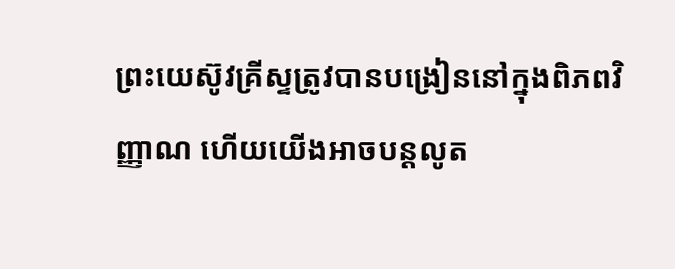ព្រះយេស៊ូវគ្រីស្ទត្រូវបានបង្រៀននៅក្នុងពិភពវិញ្ញាណ ហើយយើងអាចបន្តលូត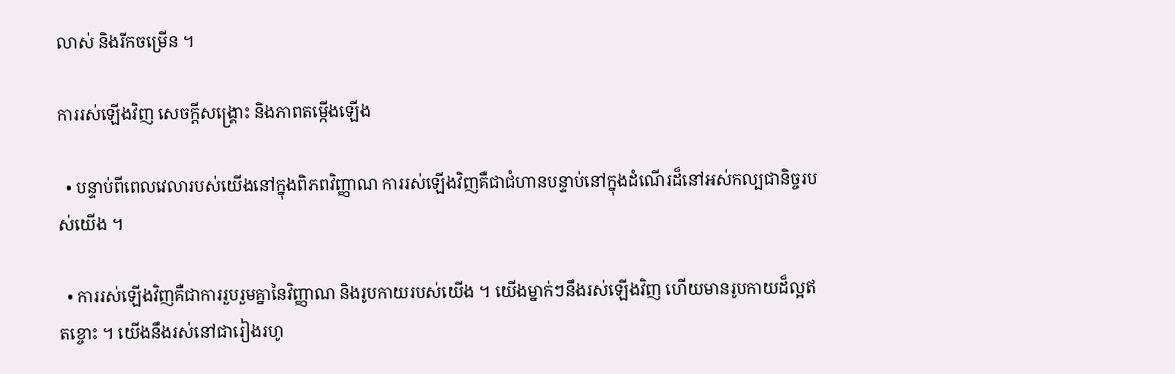លាស់ និងរីកចម្រើន ។

ការរស់ឡើងវិញ សេចក្ដីសង្គ្រោះ និងភាពតម្កើងឡើង

  • បន្ទាប់ពីពេលវេលារបស់យើងនៅក្នុងពិភពវិញ្ញាណ ការរស់ឡើងវិញគឺជាជំហានបន្ទាប់នៅក្នុងដំណើរដ៏នៅអស់កល្បជានិច្ចរបស់យើង ។

  • ការរស់ឡើងវិញគឺជាការរួបរួមគ្នានៃវិញ្ញាណ និងរូបកាយរបស់យើង ។ យើងម្នាក់ៗនឹងរស់ឡើងវិញ ហើយមានរូបកាយដ៏ល្អឥតខ្ចោះ ។ យើងនឹងរស់នៅជារៀងរហូ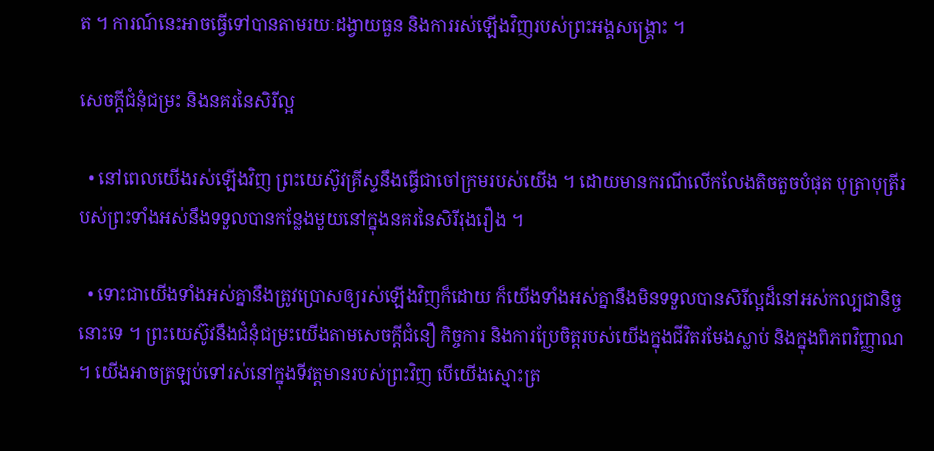ត ។ ការណ៍នេះអាចធ្វើទៅបានតាមរយៈដង្វាយធួន និងការរស់ឡើងវិញរបស់ព្រះអង្គសង្គ្រោះ ។

សេចក្ដីជំនុំជម្រះ និងនគរនៃសិរីល្អ

  • នៅពេលយើងរស់ឡើងវិញ ព្រះយេស៊ូវគ្រីស្ទនឹងធ្វើជាចៅក្រមរបស់យើង ។ ដោយមានករណីលើកលែងតិចតួចបំផុត បុត្រាបុត្រីរបស់ព្រះទាំងអស់នឹងទទួលបានកន្លែងមួយនៅក្នុងនគរនៃសិរីរុងរឿង ។

  • ទោះជាយើងទាំងអស់គ្នានឹងត្រូវប្រោសឲ្យរស់ឡើងវិញក៏ដោយ ក៏យើងទាំងអស់គ្នានឹងមិនទទួលបានសិរីល្អដ៏នៅអស់កល្បជានិច្ចនោះទេ ។ ព្រះយេស៊ូវនឹងជំនុំជម្រះយើងតាមសេចក្ដីជំនឿ កិច្ចការ និងការប្រែចិត្តរបស់យើងក្នុងជីវិតរមែងស្លាប់ និងក្នុងពិភពវិញ្ញាណ ។ យើងអាចត្រឡប់ទៅរស់នៅក្នុងទីវត្តមានរបស់ព្រះវិញ បើយើងស្មោះត្រ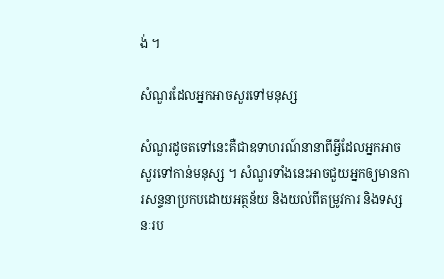ង់ ។

សំណួរដែលអ្នកអាចសួរទៅមនុស្ស

សំណួរដូចតទៅនេះគឺជាឧទាហរណ៍នានាពីអ្វីដែលអ្នកអាចសួរទៅកាន់មនុស្ស ។ សំណួរទាំងនេះអាចជួយអ្នកឲ្យមានការសន្ទនាប្រកបដោយអត្ថន័យ និងយល់ពីតម្រូវការ និងទស្សនៈរប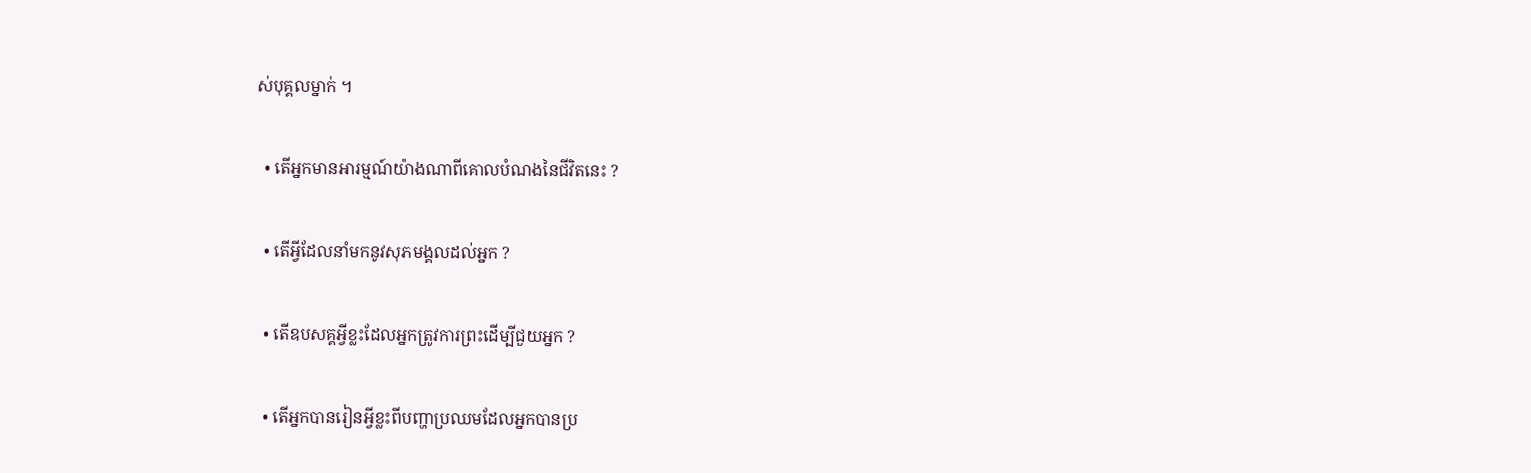ស់បុគ្គលម្នាក់ ។

  • តើអ្នកមានអារម្មណ៍យ៉ាងណាពីគោលបំណងនៃជីវិតនេះ ?

  • តើអ្វីដែលនាំមកនូវសុភមង្គលដល់អ្នក ?

  • តើឧបសគ្គអ្វីខ្លះដែលអ្នកត្រូវការព្រះដើម្បីជួយអ្នក ?

  • តើអ្នកបានរៀនអ្វីខ្លះពីបញ្ហាប្រឈមដែលអ្នកបានប្រ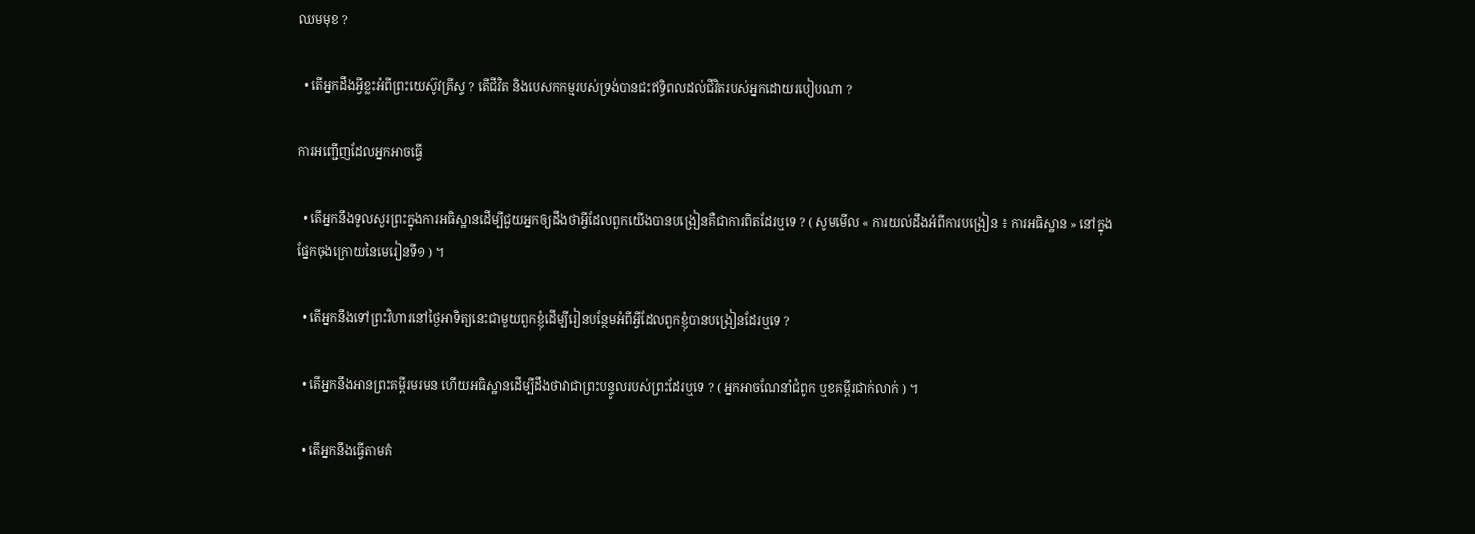ឈមមុខ ?

  • តើអ្នកដឹងអ្វីខ្លះអំពីព្រះយេស៊ូវគ្រីស្ទ ? តើជីវិត និងបេសកកម្មរបស់ទ្រង់បានជះឥទ្ធិពលដល់ជីវិតរបស់អ្នកដោយរបៀបណា ?

ការអញ្ជើញដែលអ្នកអាចធ្វើ

  • តើអ្នកនឹងទូលសួរព្រះក្នុងការអធិស្ឋានដើម្បីជួយអ្នកឲ្យដឹងថាអ្វីដែលពួកយើងបានបង្រៀនគឺជាការពិតដែរឬទេ ? ( សូមមើល « ការយល់ដឹងអំពីការបង្រៀន ៖ ការអធិស្ឋាន » នៅក្នុងផ្នែកចុងក្រោយនៃមេរៀនទី១ ) ។

  • តើអ្នកនឹងទៅព្រះវិហារនៅថ្ងៃអាទិត្យនេះជាមួយពួកខ្ញុំដើម្បីរៀនបន្ថែមអំពីអ្វីដែលពួកខ្ញុំបានបង្រៀនដែរឬទេ ?

  • តើអ្នកនឹងអានព្រះគម្ពីរមរមន ហើយអធិស្ឋានដើម្បីដឹងថាវាជាព្រះបន្ទូលរបស់ព្រះដែរឬទេ ? ( អ្នកអាចណែនាំជំពូក ឬខគម្ពីរជាក់លាក់ ) ។

  • តើអ្នកនឹងធ្វើតាមគំ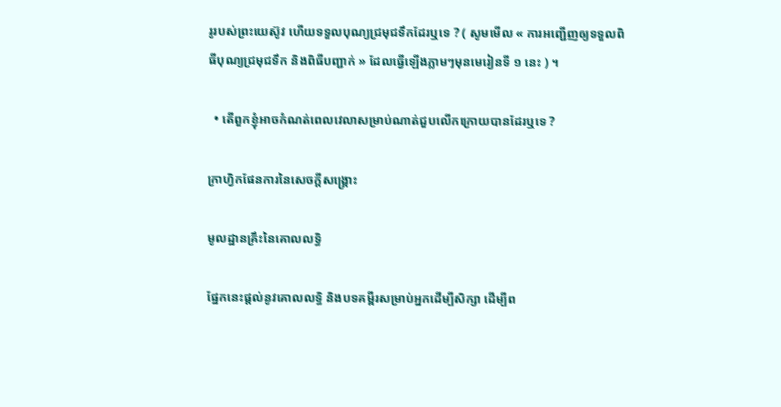រូរបស់ព្រះយេស៊ូវ ហើយទទួលបុណ្យជ្រមុជទឹកដែរឬទេ ? ( សូមមើល « ការអញ្ជើញឲ្យទទួលពិធីបុណ្យជ្រមុជទឹក និងពិធីបញ្ជាក់ » ដែលធ្វើឡើងភ្លាមៗមុនមេរៀនទី ១ នេះ ) ។

  • តើពួកខ្ញុំអាចកំណត់ពេលវេលាសម្រាប់ណាត់ជួបលើកក្រោយបានដែរឬទេ ?

ក្រាហ្វិកផែនការនៃសេចក្តីសង្រ្គោះ

មូលដ្ឋានគ្រឹះនៃគោលលទ្ធិ

ផ្នែកនេះផ្តល់នូវគោលលទ្ធិ និងបទគម្ពីរសម្រាប់អ្នកដើម្បីសិក្សា ដើម្បីព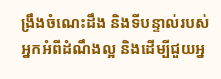ង្រឹងចំណេះដឹង និងទីបន្ទាល់របស់អ្នកអំពីដំណឹងល្អ និងដើម្បីជួយអ្ន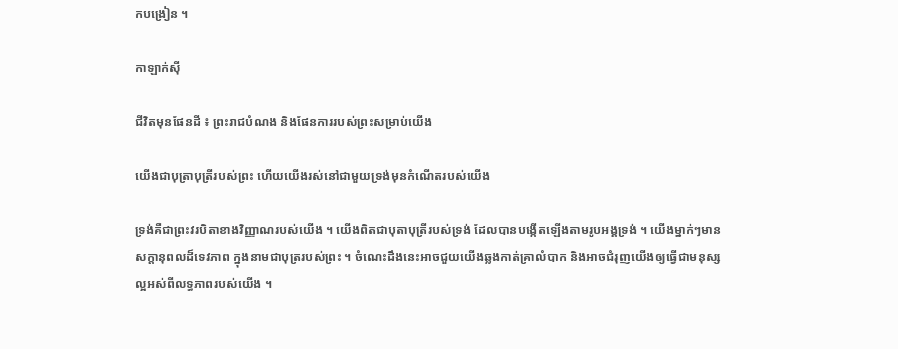កបង្រៀន ។

កាឡាក់ស៊ី

ជីវិតមុនផែនដី ៖ ព្រះរាជបំណង និងផែនការរបស់ព្រះសម្រាប់យើង

យើងជាបុត្រាបុត្រីរបស់ព្រះ ហើយយើងរស់នៅជាមួយទ្រង់មុនកំណើតរបស់យើង

ទ្រង់គឺជាព្រះវរបិតាខាងវិញ្ញាណរបស់យើង ។ យើងពិតជាបុតាបុត្រីរបស់ទ្រង់ ដែលបានបង្កើតឡើងតាមរូបអង្គទ្រង់ ។ យើងម្នាក់ៗមានសក្តានុពលដ៏ទេវភាព ក្នុងនាមជាបុត្ររបស់ព្រះ ។ ចំណេះដឹងនេះអាចជួយយើងឆ្លងកាត់គ្រាលំបាក និងអាចជំរុញយើងឲ្យធ្វើជាមនុស្សល្អអស់ពីលទ្ធភាពរបស់យើង ។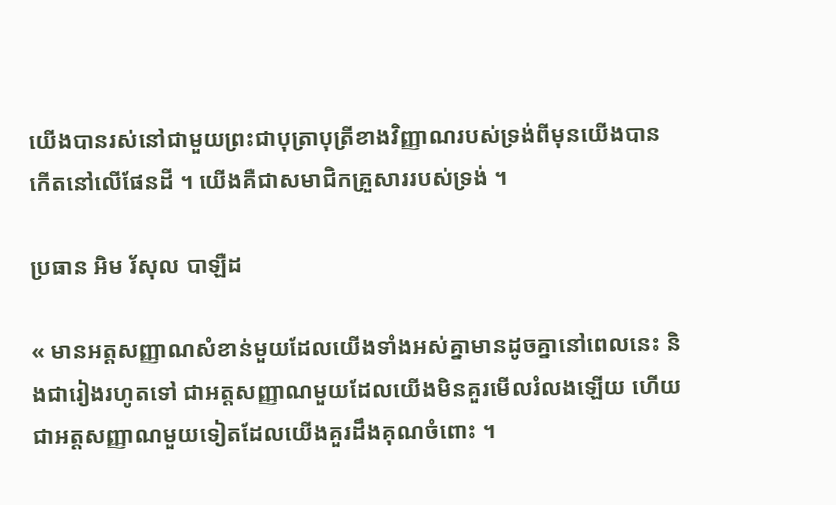យើងបានរស់នៅជាមួយព្រះជាបុត្រាបុត្រីខាងវិញ្ញាណរបស់ទ្រង់ពីមុនយើងបានកើតនៅលើផែនដី ។ យើងគឺជាសមាជិកគ្រួសាររបស់ទ្រង់ ។

ប្រធាន អិម រ័សុល បាឡឺដ

« មានអត្តសញ្ញាណសំខាន់មួយដែលយើងទាំងអស់គ្នាមានដូចគ្នានៅពេលនេះ និងជារៀងរហូតទៅ ជាអត្តសញ្ញាណមួយដែលយើងមិនគួរមើលរំលងឡើយ ហើយជាអត្តសញ្ញាណមួយទៀតដែលយើងគួរដឹងគុណចំពោះ ។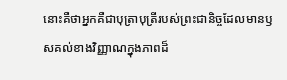នោះគឺថាអ្នកគឺជាបុត្រាបុត្រីរបស់ព្រះជានិច្ចដែលមានឫសគល់ខាងវិញ្ញាណក្នុងភាពដ៏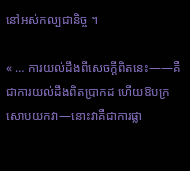នៅអស់កល្បជានិច្ច ។

« … ការយល់ដឹងពីសេចក្ដីពិតនេះ——គឺជាការយល់ដឹងពិតប្រាកដ ហើយឱបក្រសោបយកវា—នោះវាគឺជាការផ្លា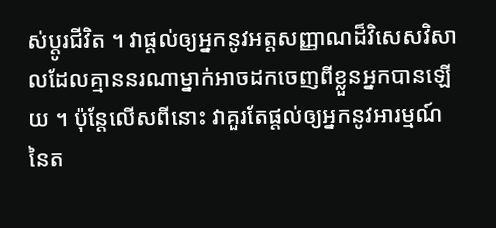ស់ប្តូរជីវិត ។ វាផ្តល់ឲ្យអ្នកនូវអត្តសញ្ញាណដ៏វិសេសវិសាលដែលគ្មាននរណាម្នាក់អាចដកចេញពីខ្លួនអ្នកបានឡើយ ។ ប៉ុន្តែលើសពីនោះ វាគួរតែផ្តល់ឲ្យអ្នកនូវអារម្មណ៍នៃត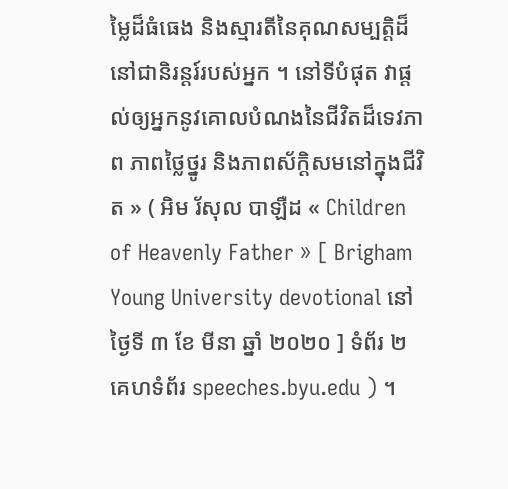ម្លៃដ៏ធំធេង និងស្មារតីនៃគុណសម្បត្តិដ៏នៅជានិរន្តរ៍របស់អ្នក ។ នៅទីបំផុត វាផ្ដល់ឲ្យអ្នកនូវគោលបំណងនៃជីវិតដ៏ទេវភាព ភាពថ្លៃថ្នូរ និងភាពស័ក្ដិសមនៅក្នុងជីវិត » ( អិម រ័សុល បាឡឺដ « Children of Heavenly Father » [ Brigham Young University devotional នៅថ្ងៃទី ៣ ខែ មីនា ឆ្នាំ ២០២០ ] ទំព័រ ២ គេហទំព័រ speeches.byu.edu ) ។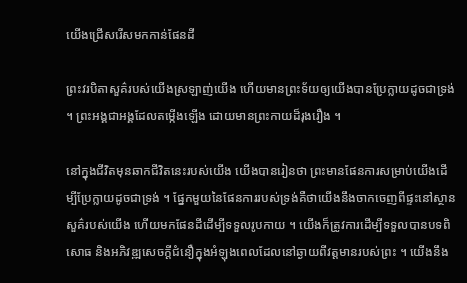យើងជ្រើសរើសមកកាន់ផែនដី

ព្រះវរបិតាសួគ៌របស់យើងស្រឡាញ់យើង ហើយមានព្រះទ័យឲ្យយើងបានប្រែក្លាយដូចជាទ្រង់ ។ ព្រះអង្គជាអង្គដែលតម្កើងឡើង ដោយមានព្រះកាយដ៏រុងរឿង ។

នៅក្នុងជីវិតមុនឆាកជីវិតនេះរបស់យើង យើងបានរៀនថា ព្រះមានផែនការសម្រាប់យើងដើម្បីប្រែក្លាយដូចជាទ្រង់ ។ ផ្នែកមួយនៃផែនការរបស់ទ្រង់គឺថាយើងនឹងចាកចេញពីផ្ទះនៅស្ថានសួគ៌របស់យើង ហើយមកផែនដីដើម្បីទទួលរូបកាយ ។ យើងក៏ត្រូវការដើម្បីទទួលបានបទពិសោធ និងអភិវឌ្ឍសេចក្តីជំនឿក្នុងអំឡុងពេលដែលនៅឆ្ងាយពីវត្តមានរបស់ព្រះ ។ យើងនឹង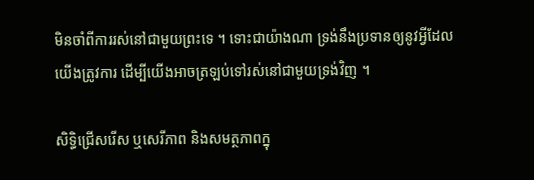មិនចាំពីការរស់នៅជាមួយព្រះទេ ។ ទោះជាយ៉ាងណា ទ្រង់នឹងប្រទានឲ្យនូវអ្វីដែលយើងត្រូវការ ដើម្បីយើងអាចត្រឡប់ទៅរស់នៅជាមួយទ្រង់វិញ ។

សិទ្ធិជ្រើសរើស ឬសេរីភាព និងសមត្ថភាពក្នុ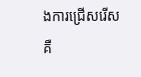ងការជ្រើសរើស គឺ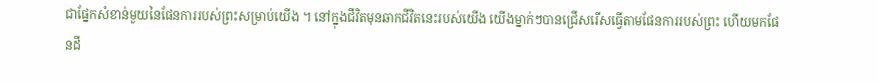ជាផ្នែកសំខាន់មួយនៃផែនការរបស់ព្រះសម្រាប់យើង ។ នៅក្នុងជីវិតមុនឆាកជីវិតនេះរបស់យើង យើងម្នាក់ៗបានជ្រើសរើសធ្វើតាមផែនការរបស់ព្រះ ហើយមកផែនដី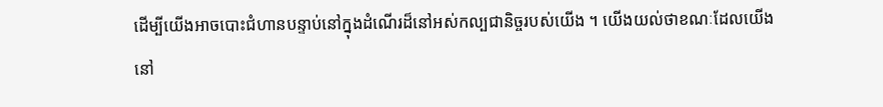ដើម្បីយើងអាចបោះជំហានបន្ទាប់នៅក្នុងដំណើរដ៏នៅអស់កល្បជានិច្ចរបស់យើង ។ យើងយល់ថាខណៈដែលយើងនៅ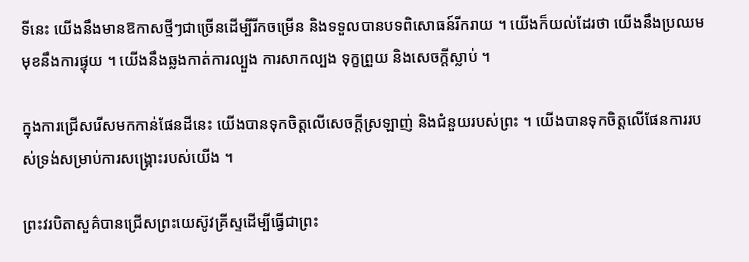ទីនេះ យើងនឹងមានឱកាសថ្មីៗជាច្រើនដើម្បីរីកចម្រើន និងទទួលបានបទពិសោធន៍រីករាយ ។ យើងក៏យល់ដែរថា យើងនឹងប្រឈមមុខនឹងការផ្ទុយ ។ យើងនឹងឆ្លងកាត់ការល្បួង ការសាកល្បង ទុក្ខព្រួយ និងសេចក្ដីស្លាប់ ។

ក្នុងការជ្រើសរើសមកកាន់ផែនដីនេះ យើងបានទុកចិត្តលើសេចក្ដីស្រឡាញ់ និងជំនួយរបស់ព្រះ ។ យើងបានទុកចិត្តលើផែនការរបស់ទ្រង់សម្រាប់ការសង្គ្រោះរបស់យើង ។

ព្រះវរបិតាសួគ៌បានជ្រើសព្រះយេស៊ូវគ្រីស្ទដើម្បីធ្វើជាព្រះ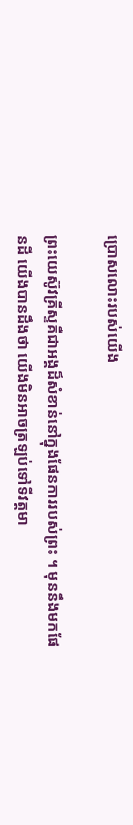ប្រោសលោះរបស់យើង

ព្រះយេស៊ូវគ្រីស្ទគឺជាអង្គដ៏សំខាន់នៅក្នុងផែនការរបស់ព្រះ ។ មុននឹងមកផែនដី យើងបានដឹងថា យើងមិនអាចត្រឡប់ទៅទីវត្តមា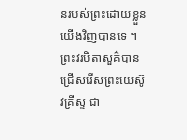នរបស់ព្រះដោយខ្លួនយើងវិញបានទេ ។ ព្រះវរបិតាសួគ៌បានជ្រើសរើសព្រះយេស៊ូវគ្រីស្ទ ជា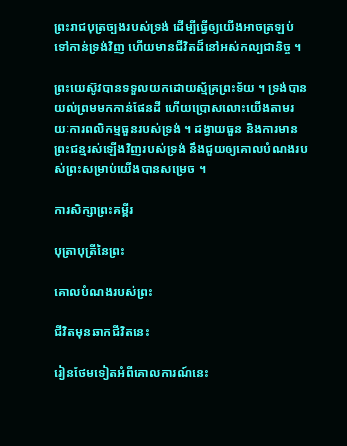ព្រះរាជបុត្រច្បងរបស់ទ្រង់ ដើម្បីធ្វើឲ្យយើងអាចត្រឡប់ទៅកាន់ទ្រង់វិញ ហើយមានជីវិតដ៏នៅអស់កល្បជានិច្ច ។

ព្រះយេស៊ូវបានទទួលយកដោយស្ម័គ្រព្រះទ័យ ។ ទ្រង់បានយល់ព្រមមកកាន់ផែនដី ហើយប្រោសលោះយើងតាមរយៈការពលិកម្មធួនរបស់ទ្រង់ ។ ដង្វាយធួន និងការមានព្រះជន្មរស់ឡើងវិញរបស់ទ្រង់ នឹងជួយឲ្យគោលបំណងរបស់ព្រះសម្រាប់យើងបានសម្រេច ។

ការសិក្សាព្រះគម្ពីរ

បុត្រាបុត្រីនៃព្រះ

គោលបំណងរបស់ព្រះ

ជីវិតមុនឆាកជីវិតនេះ

រៀនថែមទៀតអំពីគោលការណ៍នេះ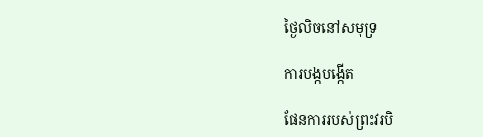ថ្ងៃលិចនៅសមុទ្រ

ការបង្កបង្កើត

ផែនការរបស់ព្រះវរបិ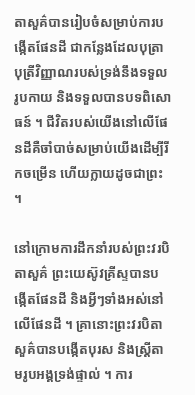តាសួគ៌បានរៀបចំសម្រាប់ការបង្កើតផែនដី ជាកន្លែងដែលបុត្រាបុត្រីវិញ្ញាណរបស់ទ្រង់នឹងទទួលរូបកាយ និងទទួលបានបទពិសោធន៍ ។ ជីវិតរបស់យើងនៅលើផែនដីគឺចាំបាច់សម្រាប់យើងដើម្បីរីកចម្រើន ហើយក្លាយដូចជាព្រះ ។

នៅក្រោមការដឹកនាំរបស់ព្រះវរបិតាសួគ៌ ព្រះយេស៊ូវគ្រីស្ទបានបង្កើតផែនដី និងអ្វីៗទាំងអស់នៅលើផែនដី ។ គ្រានោះព្រះវរបិតាសួគ៌បានបង្កើតបុរស និងស្រ្តីតាមរូបអង្គទ្រង់ផ្ទាល់ ។ ការ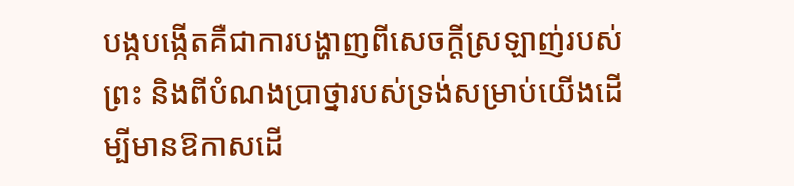បង្កបង្កើតគឺជាការបង្ហាញពីសេចក្ដីស្រឡាញ់របស់ព្រះ និងពីបំណងប្រាថ្នារបស់ទ្រង់សម្រាប់យើងដើម្បីមានឱកាសដើ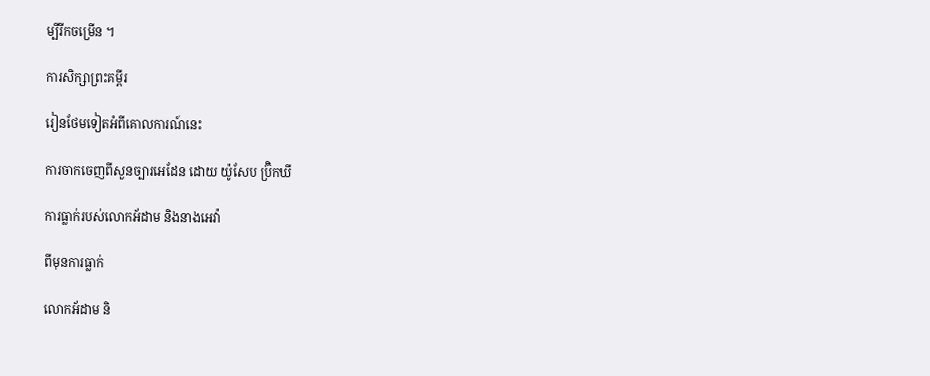ម្បីរីកចម្រើន ។

ការសិក្សាព្រះគម្ពីរ

រៀនថែមទៀតអំពីគោលការណ៍នេះ

ការចាកចេញពីសួនច្បារអេដែន ដោយ យ៉ូសែប ប្រ៊ិកឃី

ការធ្លាក់របស់លោកអ័ដាម និងនាងអេវ៉ា

ពីមុនការធ្លាក់

លោកអ័ដាម និ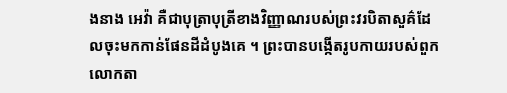ងនាង អេវ៉ា គឺជាបុត្រាបុត្រីខាងវិញ្ញាណរបស់ព្រះវរបិតាសួគ៌ដែលចុះមកកាន់ផែនដីដំបូងគេ ។ ព្រះបានបង្កើតរូបកាយរបស់ពួកលោកតា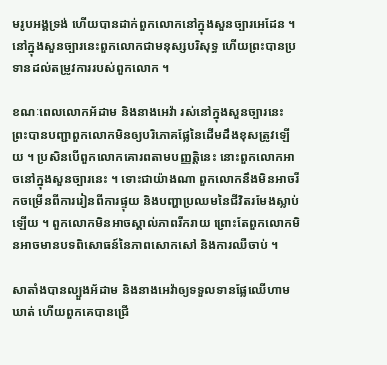មរូបអង្គទ្រង់ ហើយបានដាក់ពួកលោកនៅក្នុងសួនច្បារអេដែន ។ នៅក្នុងសួនច្បារនេះពួកលោកជាមនុស្សបរិសុទ្ធ ហើយព្រះបានប្រទានដល់តម្រូវការរបស់ពួកលោក ។

ខណៈពេលលោកអ័ដាម និងនាងអេវ៉ា រស់នៅក្នុងសួនច្បារនេះ ព្រះបានបញ្ជាពួកលោកមិនឲ្យបរិភោគផ្លែនៃដើមដឹងខុសត្រូវឡើយ ។ ប្រសិនបើពួកលោកគោរពតាមបញ្ញត្តិនេះ នោះពួកលោកអាចនៅក្នុងសួនច្បារនេះ ។ ទោះជាយ៉ាងណា ពួកលោកនឹងមិនអាចរីកចម្រើនពីការរៀនពីការផ្ទុយ និងបញ្ហាប្រឈមនៃជីវិតរមែងស្លាប់ឡើយ ។ ពួកលោកមិនអាចស្គាល់ភាពរីករាយ ព្រោះតែពួកលោកមិនអាចមានបទពិសោធន៍នៃភាពសោកសៅ និងការឈឺចាប់ ។

សាតាំងបានល្បួងអ័ដាម និងនាងអេវ៉ាឲ្យទទួលទានផ្លែឈើហាមឃាត់ ហើយពួកគេបានជ្រើ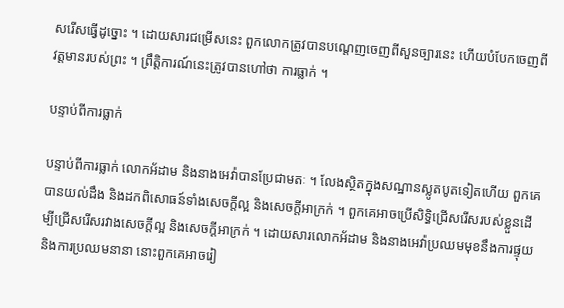សរើសធ្វើដូច្នោះ ។ ដោយសារជម្រើសនេះ ពួកលោកត្រូវបានបណ្ដេញចេញពីសួនច្បារនេះ ហើយបំបែកចេញពីវត្តមានរបស់ព្រះ ។ ព្រឹត្តិការណ៍នេះត្រូវបានហៅថា ការធ្លាក់ ។

បន្ទាប់ពីការធ្លាក់

បន្ទាប់ពីការធ្លាក់ លោកអ័ដាម និងនាងអេវ៉ាបានប្រែជាមតៈ ។ លែងស្ថិតក្នុងសណ្ឋានស្លូតបូតទៀតហើយ ពួកគេបានយល់ដឹង និងដកពិសោធន៍ទាំងសេចក្ដីល្អ និងសេចក្ដីអាក្រក់ ។ ពួកគេអាចប្រើសិទ្ធិជ្រើសរើសរបស់ខ្លួនដើម្បីជ្រើសរើសរវាងសេចក្ដីល្អ និងសេចក្ដីអាក្រក់ ។ ដោយសារលោកអ័ដាម និងនាងអេវ៉ាប្រឈមមុខនឹងការផ្ទុយនិងការប្រឈមនានា នោះពួកគេអាចរៀ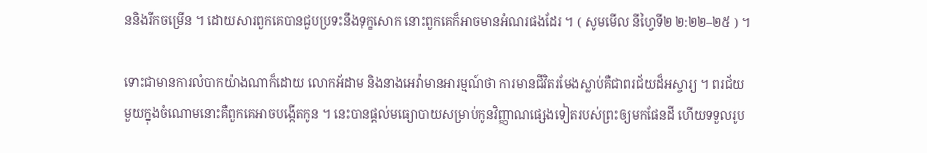ននិងរីកចម្រើន ។ ដោយសារពួកគេបានជួបប្រទះនឹងទុក្ខសោក នោះពួកគេក៏អាចមានអំណរផងដែរ ។ ( សូមមើល នីហ្វៃទី២ ២:២២–២៥ ) ។

ទោះជាមានការលំបាកយ៉ាងណាក៏ដោយ លោកអ័ដាម និងនាងអេវ៉ាមានអារម្មណ៍ថា ការមានជីវិតរមែងស្លាប់គឺជាពរជ័យដ៏អស្ចារ្យ ។ ពរជ័យមួយក្នុងចំណោមនោះគឺពួកគេអាចបង្កើតកូន ។ នេះបានផ្ដល់មធ្យោបាយសម្រាប់កូនវិញ្ញាណផ្សេងទៀតរបស់ព្រះឲ្យមកផែនដី ហើយទទួលរូប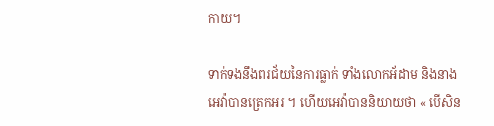កាយ។

ទាក់ទងនឹងពរជ័យនៃការធ្លាក់ ទាំងលោកអ័ដាម និងនាងអេវ៉ាបានត្រេកអរ ។ ហើយអេវ៉ាបាននិយាយថា « បើសិន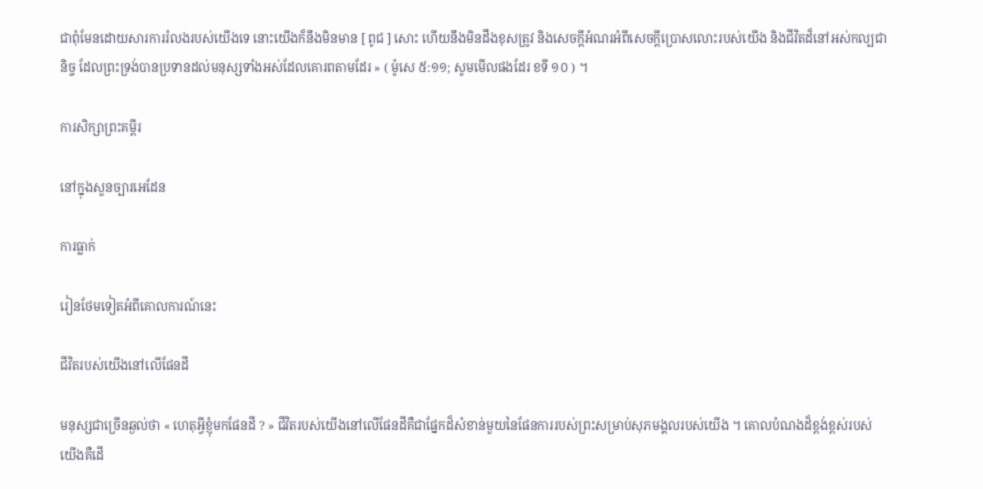ជាពុំមែនដោយសារការរំលងរបស់យើងទេ នោះយើងក៏នឹងមិនមាន [ ពូជ ] សោះ ហើយនឹងមិនដឹងខុសត្រូវ និងសេចក្ដីអំណរអំពីសេចក្ដីប្រោសលោះរបស់យើង និងជីវិតដ៏នៅអស់កល្បជានិច្ច ដែលព្រះទ្រង់បានប្រទានដល់មនុស្សទាំងអស់ដែលគោរពតាមដែរ » ( ម៉ូសេ ៥:១១; សូមមើលផងដែរ ខទី ១០ ) ។

ការសិក្សាព្រះគម្ពីរ

នៅក្នុងសួនច្បារអេដែន

ការធ្លាក់

រៀនថែមទៀតអំពីគោលការណ៍នេះ

ជីវិតរបស់យើងនៅលើផែនដី

មនុស្សជាច្រើនឆ្ងល់ថា « ហេតុអ្វីខ្ញុំមកផែនដី ? » ជីវិតរបស់យើងនៅលើផែនដីគឺជាផ្នែកដ៏សំខាន់មួយនៃផែនការរបស់ព្រះសម្រាប់សុភមង្គលរបស់យើង ។ គោលបំណងដ៏ខ្ពង់ខ្ពស់របស់យើងគឺដើ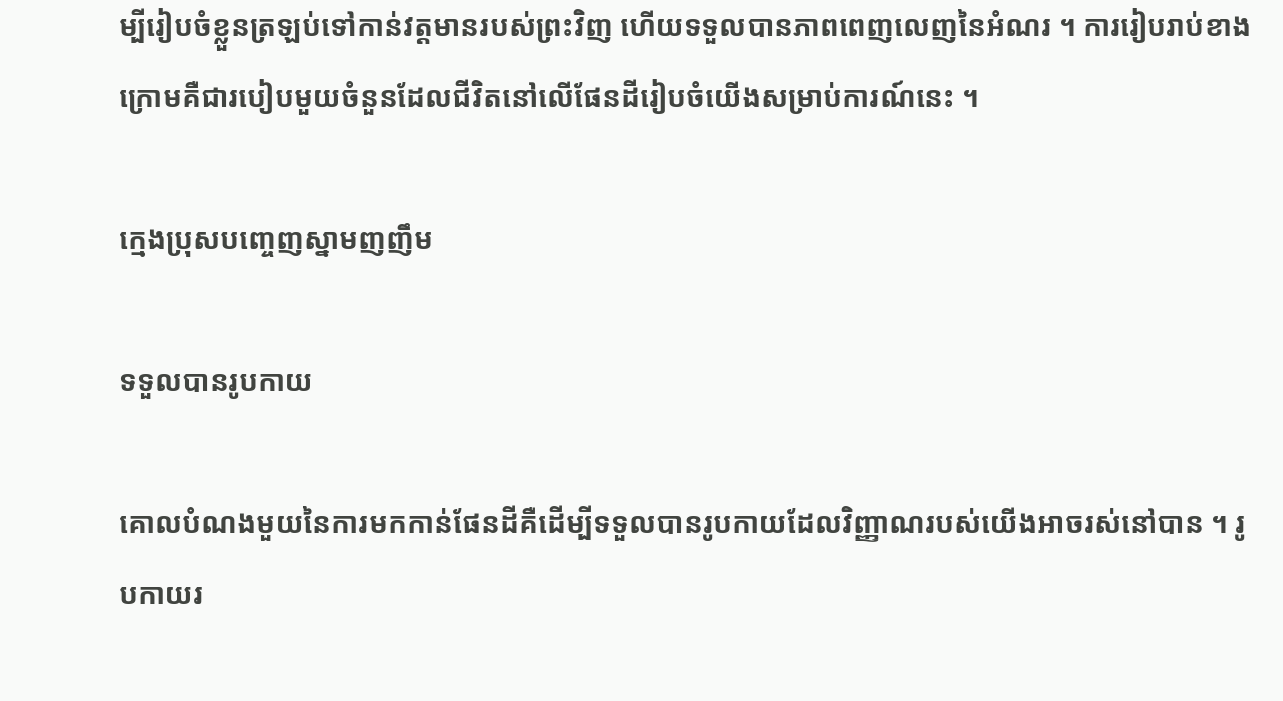ម្បីរៀបចំខ្លួនត្រឡប់ទៅកាន់វត្តមានរបស់ព្រះវិញ ហើយទទួលបានភាពពេញលេញនៃអំណរ ។ ការរៀបរាប់ខាងក្រោមគឺជារបៀបមួយចំនួនដែលជីវិតនៅលើផែនដីរៀបចំយើងសម្រាប់ការណ៍នេះ ។

ក្មេងប្រុសបញ្ចេញស្នាមញញឹម

ទទួលបានរូបកាយ

គោលបំណងមួយនៃការមកកាន់ផែនដីគឺដើម្បីទទួលបានរូបកាយដែលវិញ្ញាណរបស់យើងអាចរស់នៅបាន ។ រូបកាយរ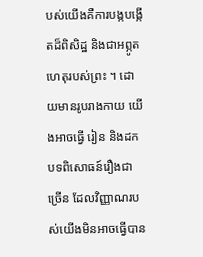បស់យើងគឺការបង្កបង្កើតដ៏ពិសិដ្ឋ និងជាអព្ភូតហេតុរបស់ព្រះ ។ ដោយមានរូបរាងកាយ យើងអាចធ្វើ រៀន និងដកបទពិសោធន៍រឿងជាច្រើន ដែលវិញ្ញាណរបស់យើងមិនអាចធ្វើបាន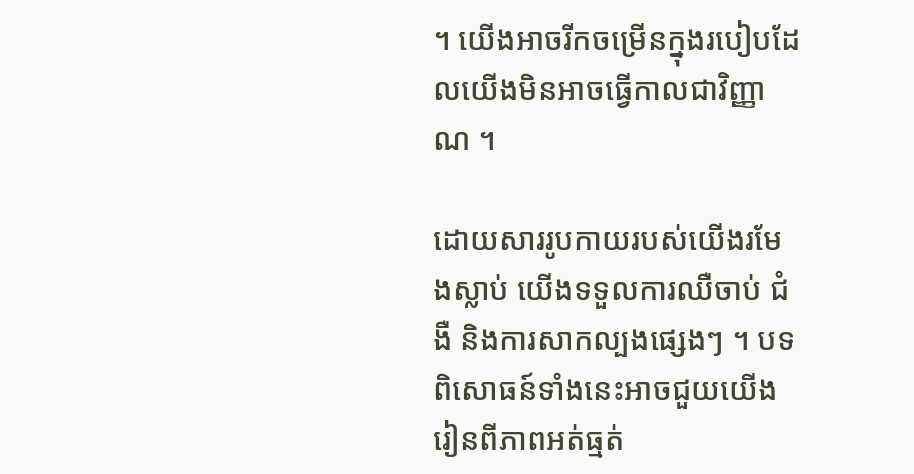។ យើងអាចរីកចម្រើនក្នុងរបៀបដែលយើងមិនអាចធ្វើកាលជាវិញ្ញាណ ។

ដោយសាររូបកាយរបស់យើងរមែងស្លាប់ យើងទទួលការឈឺចាប់ ជំងឺ និងការសាកល្បងផ្សេងៗ ។ បទពិសោធន៍ទាំងនេះអាចជួយយើងរៀនពីភាពអត់ធ្មត់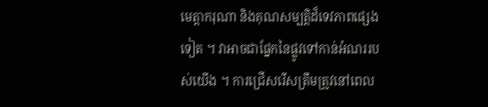មេត្តាករុណា និងគុណសម្បត្ដិដ៏ទេវភាពផ្សេងទៀត ។ វាអាចជាផ្នែកនៃផ្លូវទៅកាន់អំណររបស់យើង ។ ការជ្រើសរើសត្រឹមត្រូវនៅពេល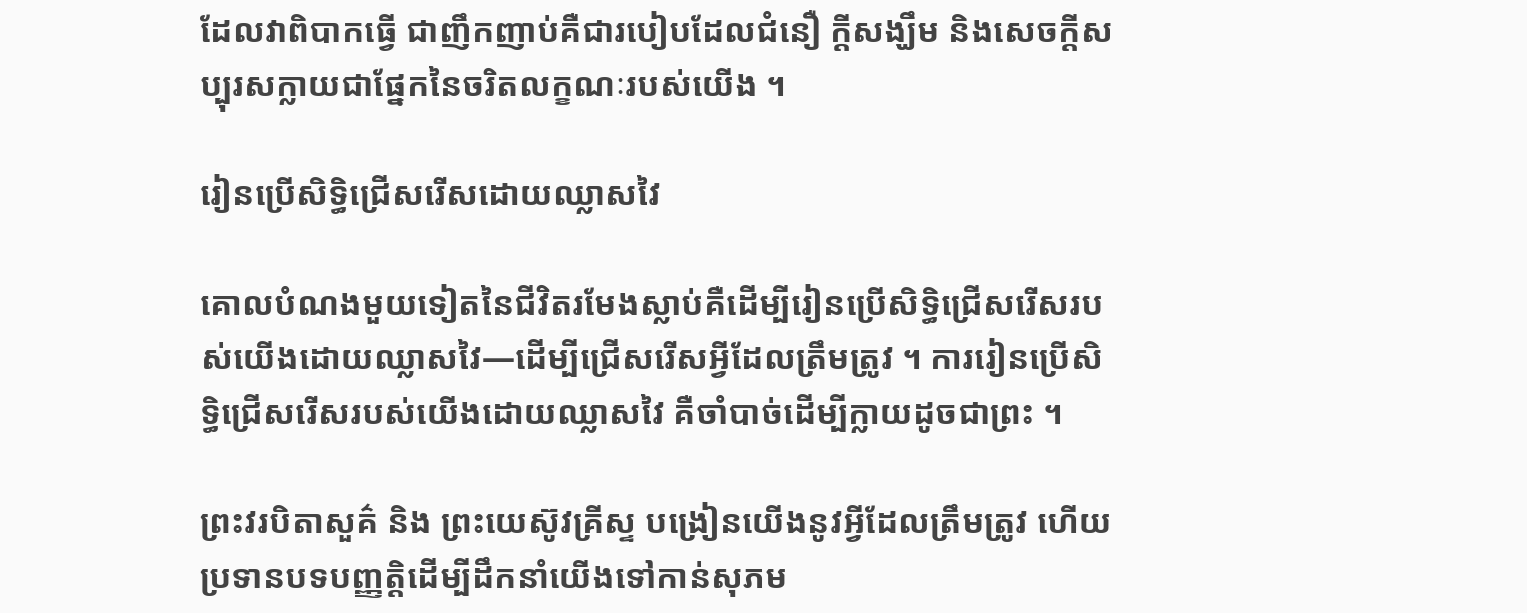ដែលវាពិបាកធ្វើ ជាញឹកញាប់គឺជារបៀបដែលជំនឿ ក្តីសង្ឃឹម និងសេចក្តីសប្បុរសក្លាយជាផ្នែកនៃចរិតលក្ខណៈរបស់យើង ។

រៀនប្រើសិទ្ធិជ្រើសរើសដោយឈ្លាសវៃ

គោលបំណងមួយទៀតនៃជីវិតរមែងស្លាប់គឺដើម្បីរៀនប្រើសិទ្ធិជ្រើសរើសរបស់យើងដោយឈ្លាសវៃ—ដើម្បីជ្រើសរើសអ្វីដែលត្រឹមត្រូវ ។ ការរៀនប្រើសិទ្ធិជ្រើសរើសរបស់យើងដោយឈ្លាសវៃ គឺចាំបាច់ដើម្បីក្លាយដូចជាព្រះ ។

ព្រះវរបិតាសួគ៌ និង ព្រះយេស៊ូវគ្រីស្ទ បង្រៀនយើងនូវអ្វីដែលត្រឹមត្រូវ ហើយប្រទានបទបញ្ញត្តិដើម្បីដឹកនាំយើងទៅកាន់សុភម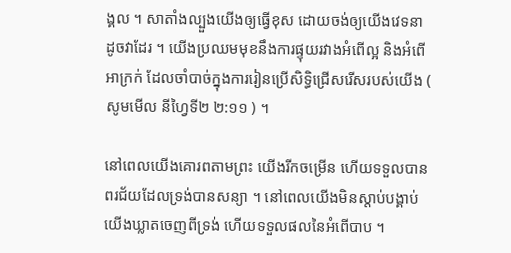ង្គល ។ សាតាំងល្បួងយើងឲ្យធ្វើខុស ដោយចង់ឲ្យយើងវេទនាដូចវាដែរ ។ យើងប្រឈមមុខនឹងការផ្ទុយរវាងអំពើល្អ និងអំពើអាក្រក់ ដែលចាំបាច់ក្នុងការរៀនប្រើសិទ្ធិជ្រើសរើសរបស់យើង ( សូមមើល នីហ្វៃទី២ ២:១១ ) ។

នៅពេលយើងគោរពតាមព្រះ យើងរីកចម្រើន ហើយទទួលបានពរជ័យដែលទ្រង់បានសន្យា ។ នៅពេលយើងមិនស្តាប់បង្គាប់ យើងឃ្លាតចេញពីទ្រង់ ហើយទទួលផលនៃអំពើបាប ។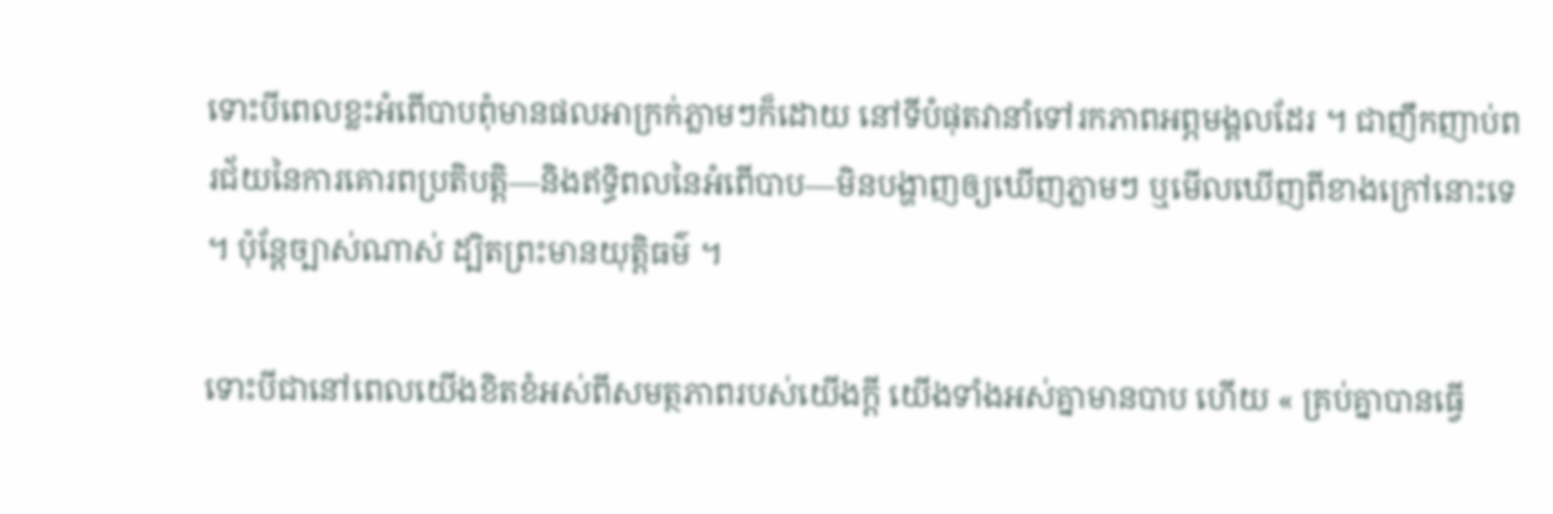ទោះបីពេលខ្លះអំពើបាបពុំមានផលអាក្រក់ភ្លាមៗក៏ដោយ នៅទីបំផុតវានាំទៅរកភាពអព្ភមង្គលដែរ ។ ជាញឹកញាប់ពរជ័យនៃការគោរពប្រតិបត្តិ—និងឥទ្ធិពលនៃអំពើបាប—មិនបង្ហាញឲ្យឃើញភ្លាមៗ ឬមើលឃើញពីខាងក្រៅនោះទេ ។ ប៉ុន្តែច្បាស់ណាស់ ដ្បិតព្រះមានយុត្តិធម៌ ។

ទោះបីជានៅពេលយើងខិតខំអស់ពីសមត្ថភាពរបស់យើងក្តី យើងទាំងអស់គ្នាមានបាប ហើយ « គ្រប់គ្នាបានធ្វើ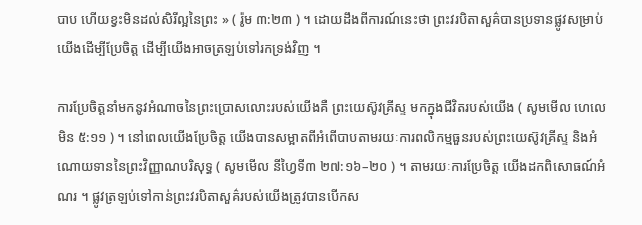បាប ហើយខ្វះមិនដល់សិរីល្អនៃព្រះ » ( រ៉ូម ៣:២៣ ) ។ ដោយដឹងពីការណ៍នេះថា ព្រះវរបិតាសួគ៌បានប្រទានផ្លូវសម្រាប់យើងដើម្បីប្រែចិត្ត ដើម្បីយើងអាចត្រឡប់ទៅរកទ្រង់វិញ ។

ការប្រែចិត្តនាំមកនូវអំណាចនៃព្រះប្រោសលោះរបស់យើងគឺ ព្រះយេស៊ូវគ្រីស្ទ មកក្នុងជីវិតរបស់យើង ( សូមមើល ហេលេមិន ៥:១១ ) ។ នៅពេលយើងប្រែចិត្ត យើងបានសម្អាតពីអំពើបាបតាមរយៈការពលិកម្មធួនរបស់ព្រះយេស៊ូវគ្រីស្ទ និងអំណោយទាននៃព្រះវិញ្ញាណបរិសុទ្ធ ( សូមមើល នីហ្វៃទី៣ ២៧:១៦–២០ ) ។ តាមរយៈការប្រែចិត្ត យើងដកពិសោធណ៍អំណរ ។ ផ្លូវត្រឡប់ទៅកាន់ព្រះវរបិតាសួគ៌របស់យើងត្រូវបានបើកស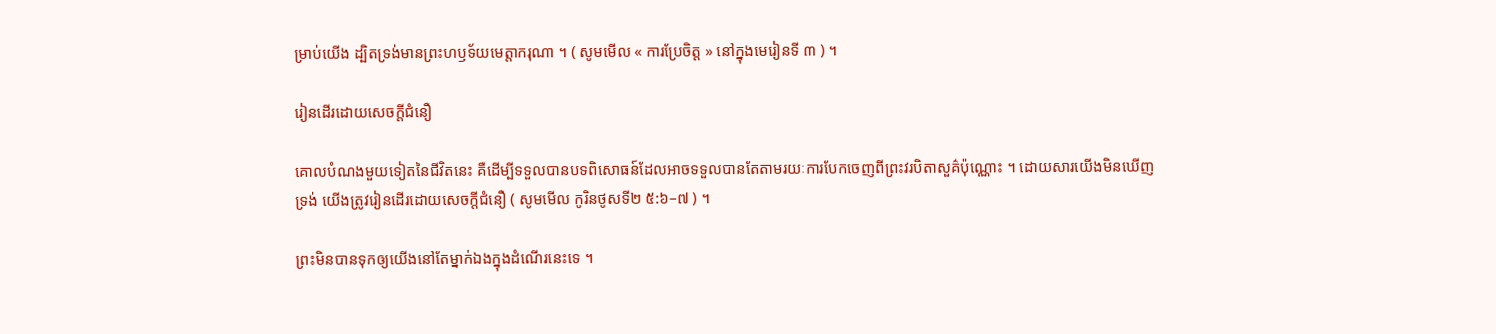ម្រាប់យើង ដ្បិតទ្រង់មានព្រះហឫទ័យមេត្តាករុណា ។ ( សូមមើល « ការប្រែចិត្ត » នៅក្នុងមេរៀនទី ៣ ) ។

រៀនដើរដោយសេចក្តីជំនឿ

គោលបំណងមួយទៀតនៃជីវិតនេះ គឺដើម្បីទទួលបានបទពិសោធន៍ដែលអាចទទួលបានតែតាមរយៈការបែកចេញពីព្រះវរបិតាសួគ៌ប៉ុណ្ណោះ ។ ដោយសារយើងមិនឃើញទ្រង់ យើងត្រូវរៀនដើរដោយសេចក្ដីជំនឿ ( សូមមើល កូរិនថូសទី២ ៥:៦–៧ ) ។

ព្រះមិនបានទុកឲ្យយើងនៅតែម្នាក់ឯងក្នុងដំណើរនេះទេ ។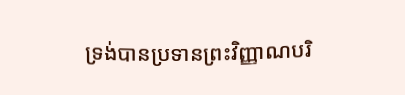ទ្រង់បានប្រទានព្រះវិញ្ញាណបរិ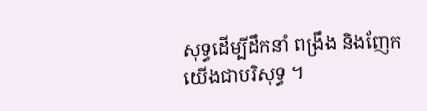សុទ្ធដើម្បីដឹកនាំ ពង្រឹង និងញែកយើងជាបរិសុទ្ធ ។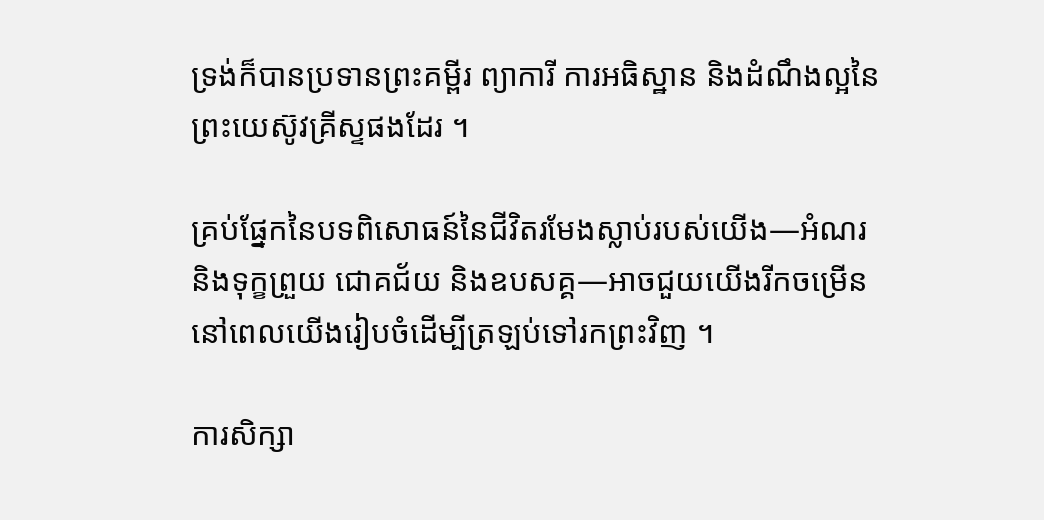ទ្រង់ក៏បានប្រទានព្រះគម្ពីរ ព្យាការី ការអធិស្ឋាន និងដំណឹងល្អនៃព្រះយេស៊ូវគ្រីស្ទផងដែរ ។

គ្រប់ផ្នែកនៃបទពិសោធន៍នៃជីវិតរមែងស្លាប់របស់យើង—អំណរ និងទុក្ខព្រួយ ជោគជ័យ និងឧបសគ្គ—អាចជួយយើងរីកចម្រើន នៅពេលយើងរៀបចំដើម្បីត្រឡប់ទៅរកព្រះវិញ ។

ការសិក្សា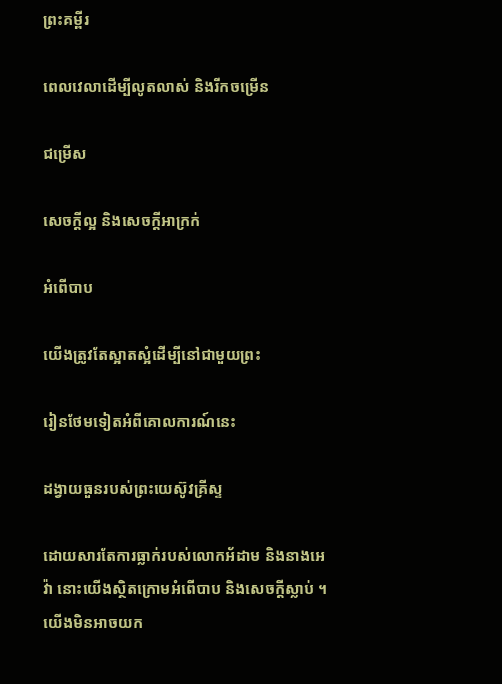ព្រះគម្ពីរ

ពេលវេលាដើម្បីលូតលាស់ និងរីកចម្រើន

ជម្រើស

សេចក្ដីល្អ និងសេចក្ដីអាក្រក់

អំពើបាប

យើងត្រូវតែស្អាតស្អំដើម្បីនៅជាមួយព្រះ

រៀនថែមទៀតអំពីគោលការណ៍នេះ

ដង្វាយធួនរបស់ព្រះយេស៊ូវគ្រីស្ទ

ដោយសារតែការធ្លាក់របស់លោកអ័ដាម និងនាងអេវ៉ា នោះយើងស្ថិតក្រោមអំពើបាប និងសេចក្តីស្លាប់ ។ យើងមិនអាចយក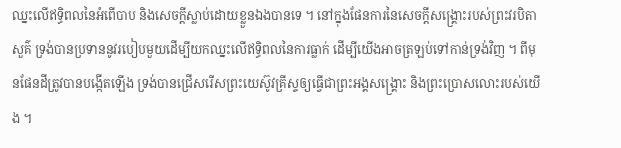ឈ្នះលើឥទ្ធិពលនៃអំពើបាប និងសេចក្តីស្លាប់ដោយខ្លួនឯងបានទេ ។ នៅក្នុងផែនការនៃសេចក្ដីសង្គ្រោះរបស់ព្រះវរបិតាសួគ៌ ទ្រង់បានប្រទាននូវរបៀបមួយដើម្បីយកឈ្នះលើឥទ្ធិពលនៃការធ្លាក់ ដើម្បីយើងអាចត្រឡប់ទៅកាន់ទ្រង់វិញ ។ ពីមុនផែនដីត្រូវបានបង្កើតឡើង ទ្រង់បានជ្រើសរើសព្រះយេស៊ូវគ្រីស្ទឲ្យធ្វើជាព្រះអង្គសង្គ្រោះ និងព្រះប្រោសលោះរបស់យើង ។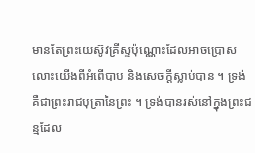មានតែព្រះយេស៊ូវគ្រីស្ទប៉ុណ្ណោះដែលអាចប្រោសលោះយើងពីអំពើបាប និងសេចក្តីស្លាប់បាន ។ ទ្រង់គឺជាព្រះរាជបុត្រានៃព្រះ ។ ទ្រង់បានរស់នៅក្នុងព្រះជន្មដែល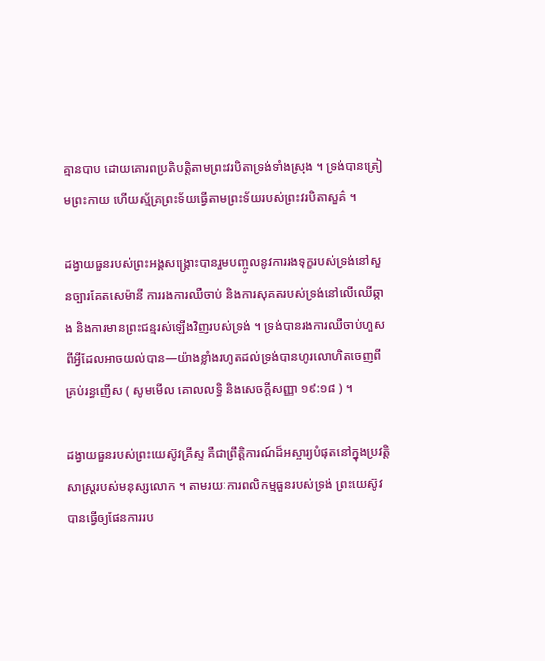គ្មានបាប ដោយគោរពប្រតិបត្តិតាមព្រះវរបិតាទ្រង់ទាំងស្រុង ។ ទ្រង់បានត្រៀមព្រះកាយ ហើយស្ម័គ្រព្រះទ័យធ្វើតាមព្រះទ័យរបស់ព្រះវរបិតាសួគ៌ ។

ដង្វាយធួនរបស់ព្រះអង្គសង្គ្រោះបានរួមបញ្ចូលនូវការរងទុក្ខរបស់ទ្រង់នៅសួនច្បារគែតសេម៉ានី ការរងការឈឺចាប់ និងការសុគតរបស់ទ្រង់នៅលើឈើឆ្កាង និងការមានព្រះជន្មរស់ឡើងវិញរបស់ទ្រង់ ។ ទ្រង់បានរងការឈឺចាប់ហួសពីអ្វីដែលអាចយល់បាន—យ៉ាងខ្លាំងរហូតដល់ទ្រង់បានហូរលោហិតចេញពីគ្រប់រន្ធញើស ( សូមមើល គោលលទ្ធិ និងសេចក្តីសញ្ញា ១៩:១៨ ) ។

ដង្វាយធួនរបស់ព្រះយេស៊ូវគ្រីស្ទ គឺជាព្រឹត្តិការណ៍ដ៏អស្ចារ្យបំផុតនៅក្នុងប្រវត្តិសាស្ត្ររបស់មនុស្សលោក ។ តាមរយៈការពលិកម្មធួនរបស់ទ្រង់ ព្រះយេស៊ូវបានធ្វើឲ្យផែនការរប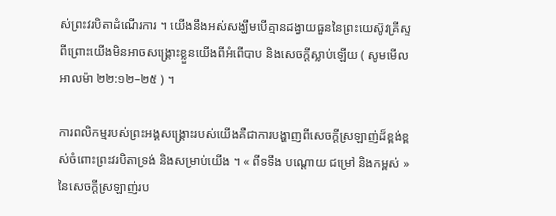ស់ព្រះវរបិតាដំណើរការ ។ យើងនឹងអស់សង្ឃឹមបើគ្មានដង្វាយធួននៃព្រះយេស៊ូវគ្រីស្ទ ពីព្រោះយើងមិនអាចសង្គ្រោះខ្លួនយើងពីអំពើបាប និងសេចក្តីស្លាប់ឡើយ ( សូមមើល អាលម៉ា ២២:១២–២៥ ) ។

ការពលិកម្មរបស់ព្រះអង្គសង្គ្រោះរបស់យើងគឺជាការបង្ហាញពីសេចក្តីស្រឡាញ់ដ៏ខ្ពង់ខ្ពស់ចំពោះព្រះវរបិតាទ្រង់ និងសម្រាប់យើង ។ « ពីទទឹង បណ្តោយ ជម្រៅ និងកម្ពស់ » នៃសេចក្តីស្រឡាញ់រប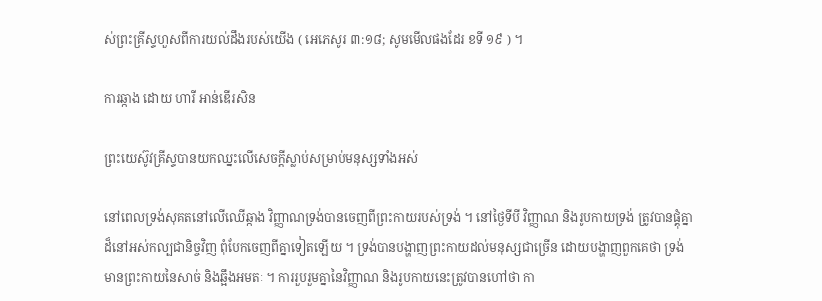ស់ព្រះគ្រីស្ទហួសពីការយល់ដឹងរបស់យើង ( អេភេសូរ ៣:១៨; សូមមើលផងដែរ ខទី ១៩ ) ។

ការឆ្កាង ដោយ ហារី អាន់ឌើរសិន

ព្រះយេស៊ូវគ្រីស្ទបានយកឈ្នះលើសេចក្ដីស្លាប់សម្រាប់មនុស្សទាំងអស់

នៅពេលទ្រង់សុគតនៅលើឈើឆ្កាង វិញ្ញាណទ្រង់បានចេញពីព្រះកាយរបស់ទ្រង់ ។ នៅថ្ងៃទីបី វិញ្ញាណ និងរូបកាយទ្រង់ ត្រូវបានផ្គុំគ្នាដ៏នៅអស់កល្បជានិច្ចវិញ ពុំបែកចេញពីគ្នាទៀតឡើយ ។ ទ្រង់បានបង្ហាញព្រះកាយដល់មនុស្សជាច្រើន ដោយបង្ហាញពួកគេថា ទ្រង់មានព្រះកាយនៃសាច់ និងឆ្អឹងអមតៈ ។ ការរួបរួមគ្នានៃវិញ្ញាណ និងរូបកាយនេះត្រូវបានហៅថា កា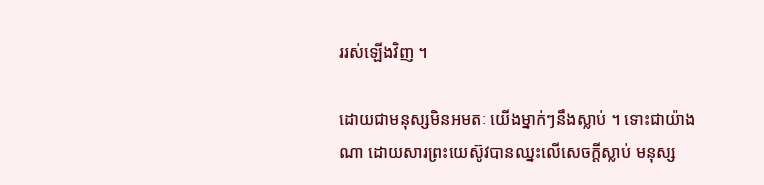ររស់ឡើងវិញ ។

ដោយជាមនុស្សមិនអមតៈ យើងម្នាក់ៗនឹងស្លាប់ ។ ទោះជាយ៉ាងណា ដោយសារព្រះយេស៊ូវបានឈ្នះលើសេចក្ដីស្លាប់ មនុស្ស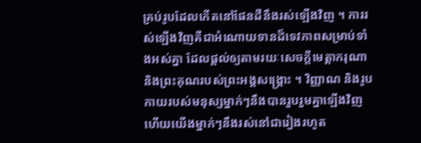គ្រប់រូបដែលកើតនៅផែនដីនឹងរស់ឡើងវិញ ។ ការរស់ឡើងវិញគឺជាអំណោយទានដ៏ទេវភាពសម្រាប់ទាំងអស់គ្នា ដែលផ្តល់ឲ្យតាមរយៈសេចក្តីមេត្តាករុណា និងព្រះគុណរបស់ព្រះអង្គសង្គ្រោះ ។ វិញ្ញាណ និងរូបកាយរបស់មនុស្សម្នាក់ៗនឹងបានរួបរួមគ្នាឡើងវិញ ហើយយើងម្នាក់ៗនឹងរស់នៅជារៀងរហូត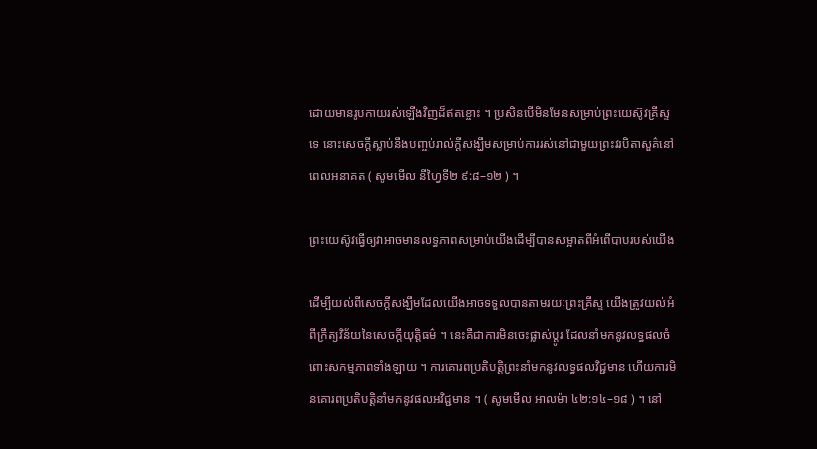ដោយមានរូបកាយរស់ឡើងវិញដ៏ឥតខ្ចោះ ។ ប្រសិនបើមិនមែនសម្រាប់ព្រះយេស៊ូវគ្រីស្ទទេ នោះសេចក្តីស្លាប់នឹងបញ្ចប់រាល់ក្តីសង្ឃឹមសម្រាប់ការរស់នៅជាមួយព្រះវរបិតាសួគ៌នៅពេលអនាគត ( សូមមើល នីហ្វៃទី២ ៩:៨–១២ ) ។

ព្រះយេស៊ូវធ្វើឲ្យវាអាចមានលទ្ធភាពសម្រាប់យើងដើម្បីបានសម្អាតពីអំពើបាបរបស់យើង

ដើម្បីយល់ពីសេចក្តីសង្ឃឹមដែលយើងអាចទទួលបានតាមរយៈព្រះគ្រីស្ទ យើងត្រូវយល់អំពីក្រឹត្យវិន័យនៃសេចក្តីយុត្តិធម៌ ។ នេះគឺជាការមិនចេះផ្លាស់ប្តូរ ដែលនាំមកនូវលទ្ធផលចំពោះសកម្មភាពទាំងឡាយ ។ ការគោរពប្រតិបត្តិព្រះនាំមកនូវលទ្ធផលវិជ្ជមាន ហើយការមិនគោរពប្រតិបត្តិនាំមកនូវផលអវិជ្ជមាន ។ ( សូមមើល អាលម៉ា ៤២:១៤–១៨ ) ។ នៅ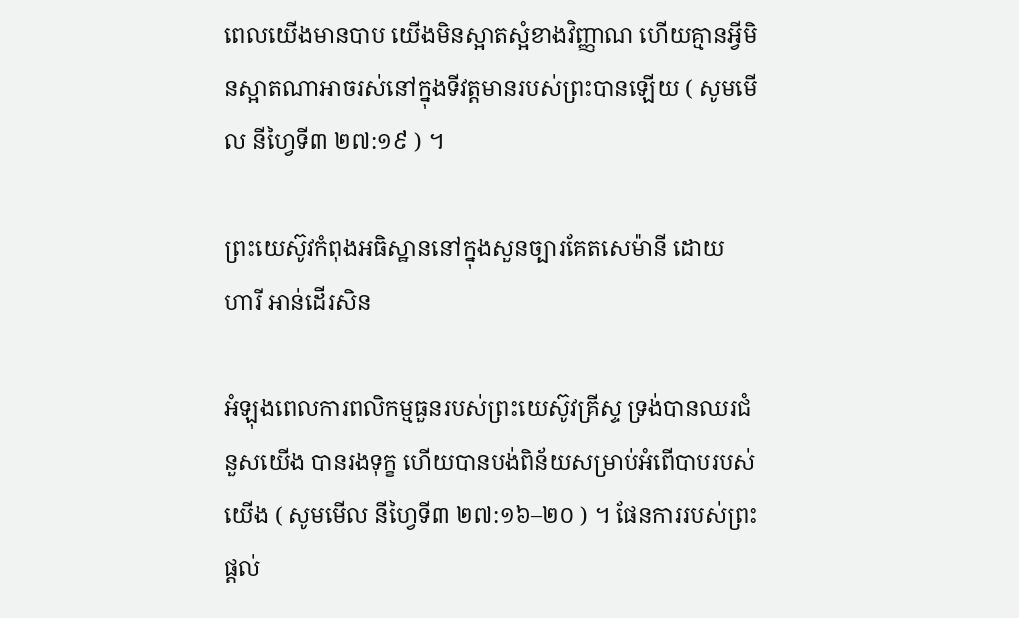ពេលយើងមានបាប យើងមិនស្អាតស្អំខាងវិញ្ញាណ ហើយគ្មានអ្វីមិនស្អាតណាអាចរស់នៅក្នុងទីវត្តមានរបស់ព្រះបានឡើយ ( សូមមើល នីហ្វៃទី៣ ២៧:១៩ ) ។

ព្រះយេស៊ូវកំពុងអធិស្ឋាននៅក្នុងសួនច្បារគែតសេម៉ានី ដោយ ហារី អាន់ដើរសិន

អំឡុងពេលការពលិកម្មធួនរបស់ព្រះយេស៊ូវគ្រីស្ទ ទ្រង់បានឈរជំនួសយើង បានរងទុក្ខ ហើយបានបង់ពិន័យសម្រាប់អំពើបាបរបស់យើង ( សូមមើល នីហ្វៃទី៣ ២៧:១៦–២០ ) ។ ផែនការរបស់ព្រះផ្តល់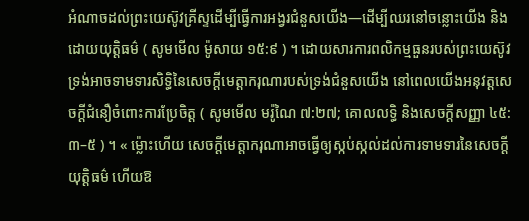អំណាចដល់ព្រះយេស៊ូវគ្រីស្ទដើម្បីធ្វើការអង្វរជំនួសយើង—ដើម្បីឈរនៅចន្លោះយើង និងដោយយុត្តិធម៌ ( សូមមើល ម៉ូសាយ ១៥:៩ ) ។ ដោយសារការពលិកម្មធួនរបស់ព្រះយេស៊ូវ ទ្រង់អាចទាមទារសិទ្ធិនៃសេចក្តីមេត្តាករុណារបស់ទ្រង់ជំនួសយើង នៅពេលយើងអនុវត្តសេចក្តីជំនឿចំពោះការប្រែចិត្ត ( សូមមើល មរ៉ូណៃ ៧:២៧; គោលលទ្ធិ និងសេចក្ដីសញ្ញា ៤៥:៣–៥ ) ។ « ម្ល៉ោះហើយ សេចក្ដីមេត្តាករុណាអាចធ្វើឲ្យស្កប់ស្កល់ដល់ការទាមទារនៃសេចក្ដីយុត្តិធម៌ ហើយឱ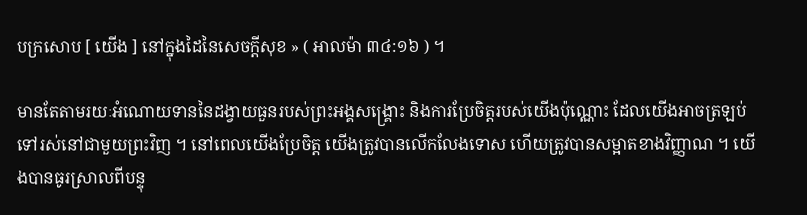បក្រសោប [ យើង ] នៅក្នុងដៃនៃសេចក្ដីសុខ » ( អាលម៉ា ៣៤:១៦ ) ។

មានតែតាមរយៈអំណោយទាននៃដង្វាយធួនរបស់ព្រះអង្គសង្គ្រោះ និងការប្រែចិត្តរបស់យើងប៉ុណ្ណោះ ដែលយើងអាចត្រឡប់ទៅរស់នៅជាមួយព្រះវិញ ។ នៅពេលយើងប្រែចិត្ត យើងត្រូវបានលើកលែងទោស ហើយត្រូវបានសម្អាតខាងវិញ្ញាណ ។ យើងបានធូរស្រាលពីបន្ទុ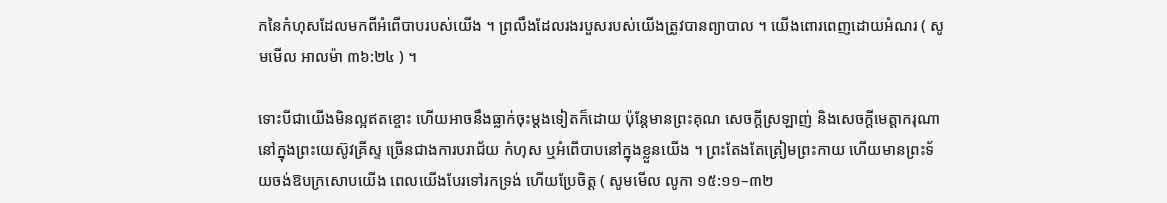កនៃកំហុសដែលមកពីអំពើបាបរបស់យើង ។ ព្រលឹងដែលរងរបួសរបស់យើងត្រូវបានព្យាបាល ។ យើងពោរពេញដោយអំណរ ( សូមមើល អាលម៉ា ៣៦:២៤ ) ។

ទោះបីជាយើងមិនល្អឥតខ្ចោះ ហើយអាចនឹងធ្លាក់ចុះម្តងទៀតក៏ដោយ ប៉ុន្តែមានព្រះគុណ សេចក្តីស្រឡាញ់ និងសេចក្តីមេត្តាករុណានៅក្នុងព្រះយេស៊ូវគ្រីស្ទ ច្រើនជាងការបរាជ័យ កំហុស ឬអំពើបាបនៅក្នុងខ្លួនយើង ។ ព្រះតែងតែត្រៀមព្រះកាយ ហើយមានព្រះទ័យចង់ឱបក្រសោបយើង ពេលយើងបែរទៅរកទ្រង់ ហើយប្រែចិត្ត ( សូមមើល លូកា ១៥:១១–៣២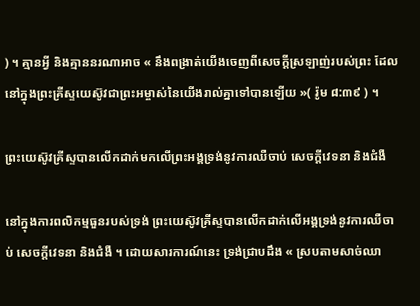) ។ គ្មានអ្វី និងគ្មាននរណាអាច « នឹងពង្រាត់យើងចេញពីសេចក្តីស្រឡាញ់របស់ព្រះ ដែលនៅក្នុងព្រះគ្រីស្ទយេស៊ូវជាព្រះអម្ចាស់នៃយើងរាល់គ្នាទៅបានឡើយ »( រ៉ូម ៨:៣៩ ) ។

ព្រះយេស៊ូវគ្រីស្ទបានលើកដាក់មកលើព្រះអង្គទ្រង់នូវការឈឺចាប់ សេចក្តីវេទនា និងជំងឺ

នៅក្នុងការពលិកម្មធួនរបស់ទ្រង់ ព្រះយេស៊ូវគ្រីស្ទបានលើកដាក់លើអង្គទ្រង់នូវការឈឺចាប់ សេចក្តីវេទនា និងជំងឺ ។ ដោយសារការណ៍នេះ ទ្រង់ជ្រាបដឹង « ស្របតាមសាច់ឈា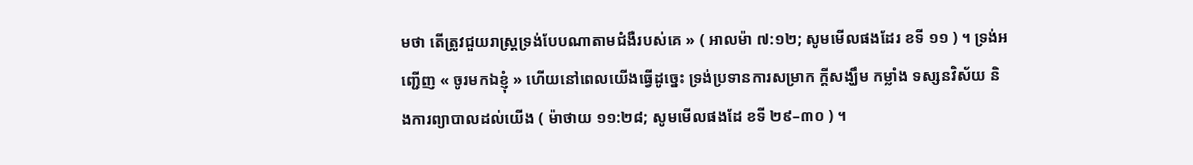មថា តើត្រូវជួយរាស្ត្រទ្រង់បែបណាតាមជំងឺរបស់គេ » ( អាលម៉ា ៧:១២; សូមមើលផងដែរ ខទី ១១ ) ។ ទ្រង់អញ្ជើញ « ចូរមកឯខ្ញុំ » ហើយនៅពេលយើងធ្វើដូច្នេះ ទ្រង់ប្រទានការសម្រាក ក្ដីសង្ឃឹម កម្លាំង ទស្សនវិស័យ និងការព្យាបាលដល់យើង ( ម៉ាថាយ ១១:២៨; សូមមើលផងដែ ខទី ២៩–៣០ ) ។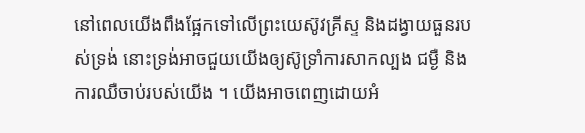នៅពេលយើងពឹងផ្អែកទៅលើព្រះយេស៊ូវគ្រីស្ទ និងដង្វាយធួនរបស់ទ្រង់ នោះទ្រង់អាចជួយយើងឲ្យស៊ូទ្រាំការសាកល្បង ជម្ងឺ និងការឈឺចាប់របស់យើង ។ យើងអាចពេញដោយអំ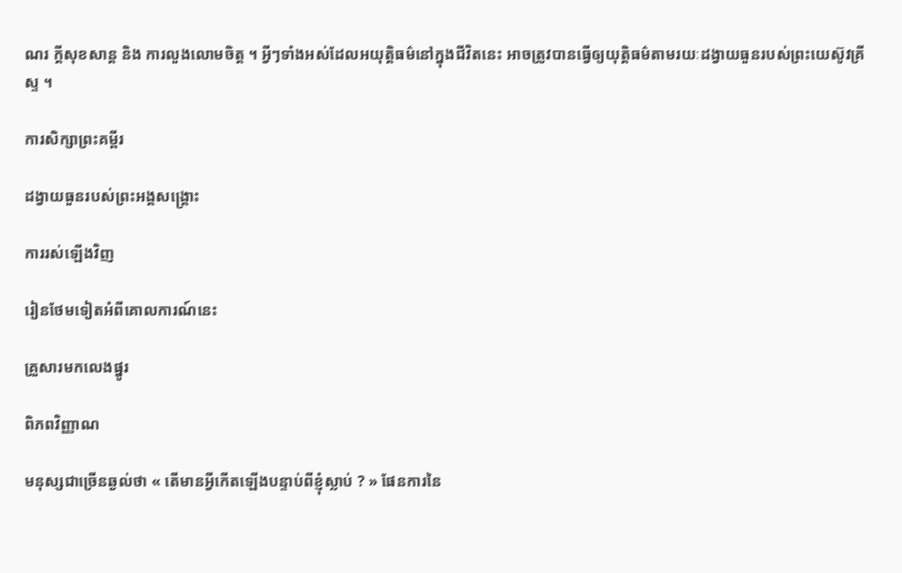ណរ ក្តីសុខសាន្ដ និង ការលួងលោមចិត្ត ។ អ្វីៗទាំងអស់ដែលអយុត្តិធម៌នៅក្នុងជីវិតនេះ អាចត្រូវបានធ្វើឲ្យយុត្តិធម៌តាមរយៈដង្វាយធួនរបស់ព្រះយេស៊ូវគ្រីស្ទ ។

ការសិក្សាព្រះគម្ពីរ

ដង្វាយធួនរបស់ព្រះអង្គសង្គ្រោះ

ការរស់ឡើងវិញ

រៀនថែមទៀតអំពីគោលការណ៍នេះ

គ្រួសារមកលេងផ្នូរ

ពិភពវិញ្ញាណ

មនុស្សជាច្រើនឆ្ងល់ថា « តើមានអ្វីកើតឡើងបន្ទាប់ពីខ្ញុំស្លាប់ ? » ផែនការនៃ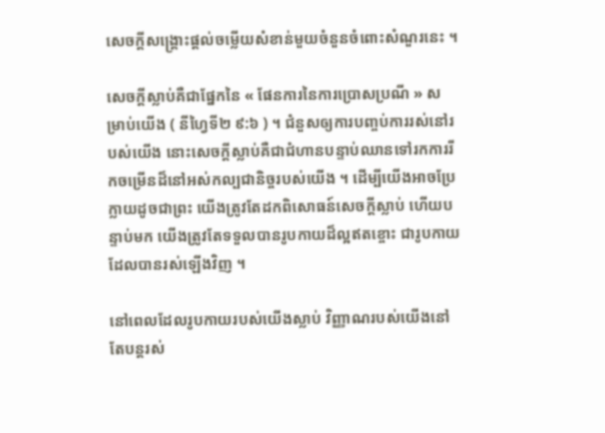សេចក្ដីសង្គ្រោះផ្ដល់ចម្លើយសំខាន់មួយចំនួនចំពោះសំណួរនេះ ។

សេចក្តីស្លាប់គឺជាផ្នែកនៃ « ផែនការនៃការប្រោសប្រណី » សម្រាប់យើង ( នីហ្វៃទី២ ៩:៦ ) ។ ជំនួសឲ្យការបញ្ចប់ការរស់នៅរបស់យើង នោះសេចក្តីស្លាប់គឺជាជំហានបន្ទាប់ឈានទៅរកការរីកចម្រើនដ៏នៅអស់កល្បជានិច្ចរបស់យើង ។ ដើម្បីយើងអាចប្រែក្លាយដូចជាព្រះ យើងត្រូវតែដកពិសោធន៍សេចក្តីស្លាប់ ហើយបន្ទាប់មក យើងត្រូវតែទទួលបានរូបកាយដ៏ល្អឥតខ្ចោះ ជារូបកាយដែលបានរស់ឡើងវិញ ។

នៅពេលដែលរូបកាយរបស់យើងស្លាប់ វិញ្ញាណរបស់យើងនៅតែបន្តរស់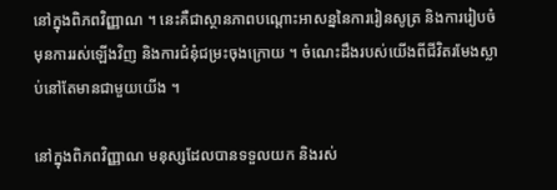នៅក្នុងពិភពវិញ្ញាណ ។ នេះគឺជាស្ថានភាពបណ្ដោះអាសន្ននៃការរៀនសូត្រ និងការរៀបចំមុនការរស់ឡើងវិញ និងការជំនុំជម្រះចុងក្រោយ ។ ចំណេះដឹងរបស់យើងពីជីវិតរមែងស្លាប់នៅតែមានជាមួយយើង ។

នៅក្នុងពិភពវិញ្ញាណ មនុស្សដែលបានទទួលយក និងរស់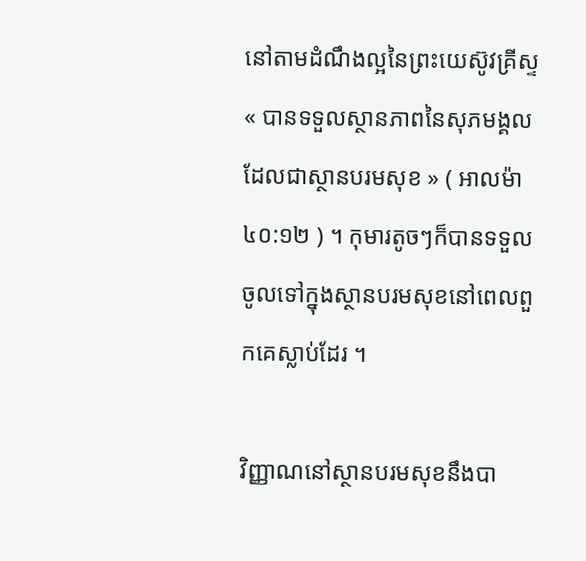នៅតាមដំណឹងល្អនៃព្រះយេស៊ូវគ្រីស្ទ « បានទទួលស្ថានភាពនៃសុភមង្គល ដែលជាស្ថានបរមសុខ » ( អាលម៉ា ៤០:១២ ) ។ កុមារតូចៗក៏បានទទួលចូលទៅក្នុងស្ថានបរមសុខនៅពេលពួកគេស្លាប់ដែរ ។

វិញ្ញាណនៅស្ថានបរមសុខនឹងបា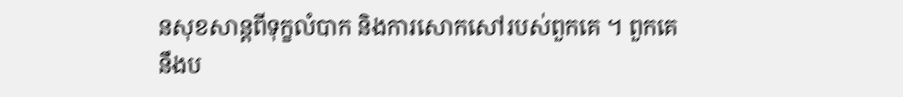នសុខសាន្តពីទុក្ខលំបាក និងការសោកសៅរបស់ពួកគេ ។ ពួកគេនឹងប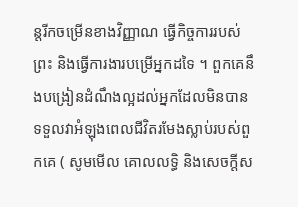ន្តរីកចម្រើនខាងវិញ្ញាណ ធ្វើកិច្ចការរបស់ព្រះ និងធ្វើការងារបម្រើអ្នកដទៃ ។ ពួកគេនឹងបង្រៀនដំណឹងល្អដល់អ្នកដែលមិនបានទទួលវាអំឡុងពេលជីវិតរមែងស្លាប់របស់ពួកគេ ( សូមមើល គោលលទ្ធិ និងសេចក្ដីស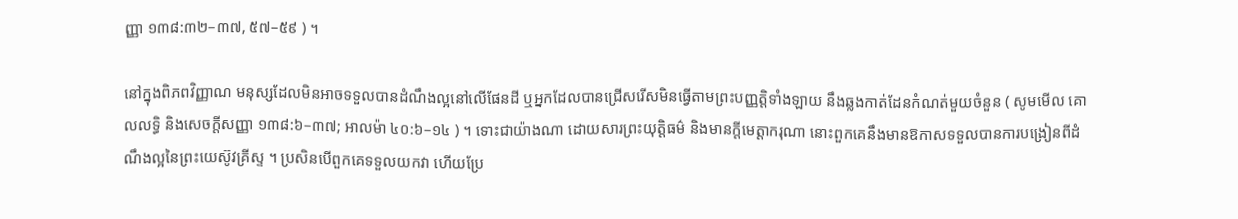ញ្ញា ១៣៨:៣២–៣៧, ៥៧–៥៩ ) ។

នៅក្នុងពិភពវិញ្ញាណ មនុស្សដែលមិនអាចទទួលបានដំណឹងល្អនៅលើផែនដី ឬអ្នកដែលបានជ្រើសរើសមិនធ្វើតាមព្រះបញ្ញត្តិទាំងឡាយ នឹងឆ្លងកាត់ដែនកំណត់មួយចំនួន ( សូមមើល គោលលទ្ធិ និងសេចក្ដីសញ្ញា ១៣៨:៦–៣៧; អាលម៉ា ៤០:៦–១៤ ) ។ ទោះជាយ៉ាងណា ដោយសារព្រះយុត្តិធម៌ និងមានក្តីមេត្តាករុណា នោះពួកគេនឹងមានឱកាសទទួលបានការបង្រៀនពីដំណឹងល្អនៃព្រះយេស៊ូវគ្រីស្ទ ។ ប្រសិនបើពួកគេទទួលយកវា ហើយប្រែ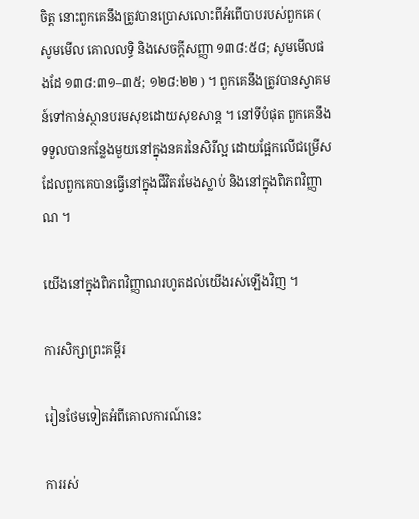ចិត្ត នោះពួកគេនឹងត្រូវបានប្រោសលោះពីអំពើបាបរបស់ពួកគេ ( សូមមើល គោលលទ្ធិ និងសេចក្ដីសញ្ញា ១៣៨:៥៨; សូមមើលផងដែ ១៣៨:៣១–៣៥; ១២៨:២២ ) ។ ពួកគេនឹងត្រូវបានស្វាគមន៍ទៅកាន់ស្ថានបរមសុខដោយសុខសាន្ត ។ នៅទីបំផុត ពួកគេនឹងទទួលបានកន្លែងមួយនៅក្នុងនគរនៃសិរីល្អ ដោយផ្អែកលើជម្រើសដែលពួកគេបានធ្វើនៅក្នុងជីវិតរមែងស្លាប់ និងនៅក្នុងពិភពវិញ្ញាណ ។

យើងនៅក្នុងពិភពវិញ្ញាណរហូតដល់យើងរស់ឡើងវិញ ។

ការសិក្សាព្រះគម្ពីរ

រៀនថែមទៀតអំពីគោលការណ៍នេះ

ការរស់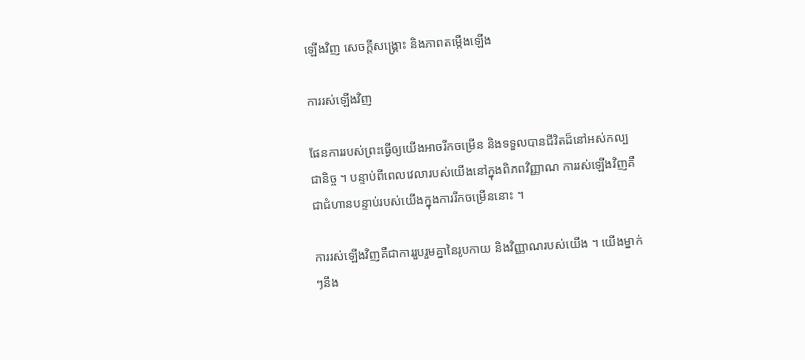ឡើងវិញ សេចក្ដីសង្គ្រោះ និងភាពតម្កើងឡើង

ការរស់ឡើងវិញ

ផែនការរបស់ព្រះធ្វើឲ្យយើងអាចរីកចម្រើន និងទទួលបានជីវិតដ៏នៅអស់កល្បជានិច្ច ។ បន្ទាប់ពីពេលវេលារបស់យើងនៅក្នុងពិភពវិញ្ញាណ ការរស់ឡើងវិញគឺជាជំហានបន្ទាប់របស់យើងក្នុងការរីកចម្រើននោះ ។

ការរស់ឡើងវិញគឺជាការរួបរួមគ្នានៃរូបកាយ និងវិញ្ញាណរបស់យើង ។ យើងម្នាក់ៗនឹង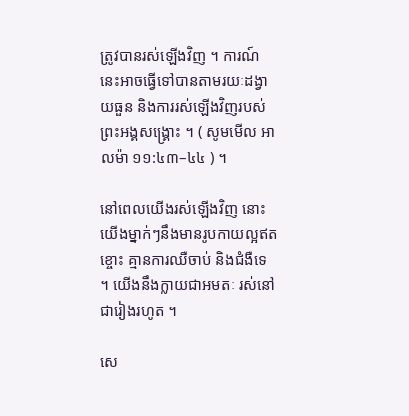ត្រូវបានរស់ឡើងវិញ ។ ការណ៍នេះអាចធ្វើទៅបានតាមរយៈដង្វាយធួន និងការរស់ឡើងវិញរបស់ព្រះអង្គសង្គ្រោះ ។ ( សូមមើល អាលម៉ា ១១:៤៣–៤៤ ) ។

នៅពេលយើងរស់ឡើងវិញ នោះយើងម្នាក់ៗនឹងមានរូបកាយល្អឥតខ្ចោះ គ្មានការឈឺចាប់ និងជំងឺទេ ។ យើងនឹងក្លាយជាអមតៈ រស់នៅជារៀងរហូត ។

សេ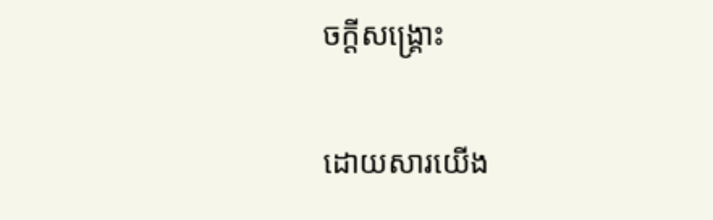ចក្តីសង្រ្គោះ

ដោយសារយើង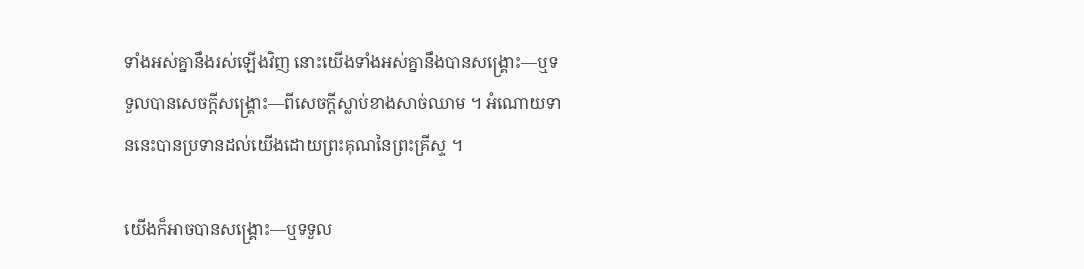ទាំងអស់គ្នានឹងរស់ឡើងវិញ នោះយើងទាំងអស់គ្នានឹងបានសង្គ្រោះ—ឬទទួលបានសេចក្ដីសង្គ្រោះ—ពីសេចក្ដីស្លាប់ខាងសាច់ឈាម ។ អំណោយទាននេះបានប្រទានដល់យើងដោយព្រះគុណនៃព្រះគ្រីស្ទ ។

យើងក៏អាចបានសង្គ្រោះ—ឬទទួល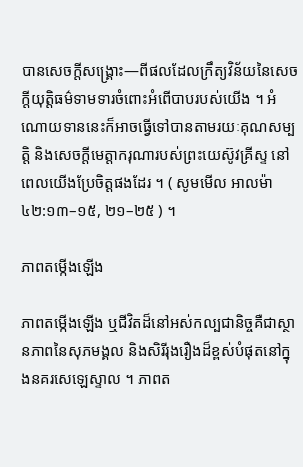បានសេចក្ដីសង្គ្រោះ—ពីផលដែលក្រឹត្យវិន័យនៃសេចក្តីយុត្តិធម៌ទាមទារចំពោះអំពើបាបរបស់យើង ។ អំណោយទាននេះក៏អាចធ្វើទៅបានតាមរយៈគុណសម្បត្តិ និងសេចក្ដីមេត្តាករុណារបស់ព្រះយេស៊ូវគ្រីស្ទ នៅពេលយើងប្រែចិត្តផងដែរ ។ ( សូមមើល អាលម៉ា ៤២:១៣–១៥, ២១–២៥ ) ។

ភាពតម្កើងឡើង

ភាពតម្កើងឡើង ឬជីវិតដ៏នៅអស់កល្បជានិច្ចគឺជាស្ថានភាពនៃសុភមង្គល និងសិរីរុងរឿងដ៏ខ្ពស់បំផុតនៅក្នុងនគរសេឡេស្ទាល ។ ភាពត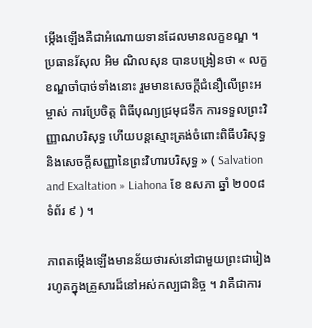ម្កើងឡើងគឺជាអំណោយទានដែលមានលក្ខខណ្ឌ ។ ប្រធានរ័សុល អិម ណិលសុន បានបង្រៀនថា « លក្ខខណ្ឌចាំបាច់ទាំងនោះ រួមមានសេចក្តីជំនឿលើព្រះអម្ចាស់ ការប្រែចិត្ត ពិធីបុណ្យជ្រមុជទឹក ការទទួលព្រះវិញ្ញាណបរិសុទ្ធ ហើយបន្តស្មោះត្រង់ចំពោះពិធីបរិសុទ្ធ និងសេចក្តីសញ្ញានៃព្រះវិហារបរិសុទ្ធ » ( Salvation and Exaltation » Liahona ខែ ឧសភា ឆ្នាំ ២០០៨ ទំព័រ ៩ ) ។

ភាពតម្កើងឡើងមានន័យថារស់នៅជាមួយព្រះជារៀងរហូតក្នុងគ្រួសារដ៏នៅអស់កល្បជានិច្ច ។ វាគឺជាការ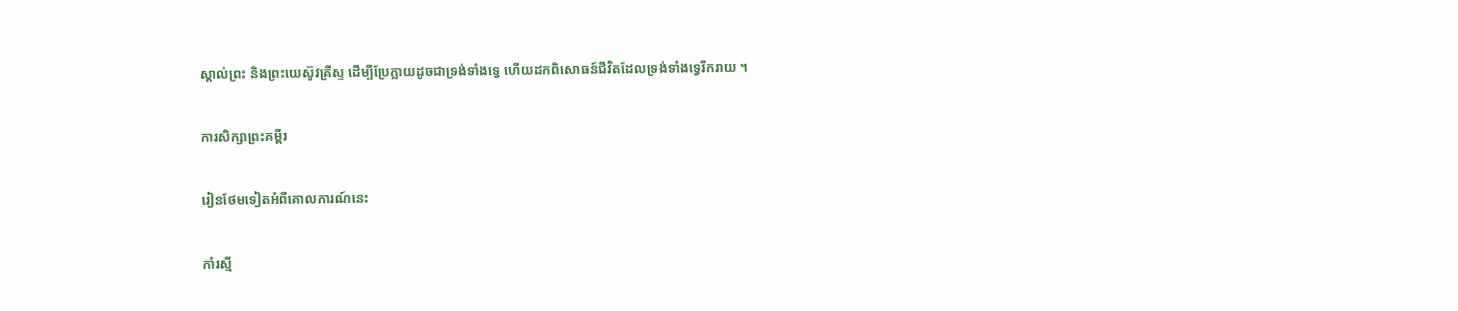ស្គាល់ព្រះ និងព្រះយេស៊ូវគ្រីស្ទ ដើម្បីប្រែក្លាយដូចជាទ្រង់ទាំងទ្វេ ហើយដកពិសោធន៍ជីវិតដែលទ្រង់ទាំងទ្វេរីករាយ ។

ការសិក្សាព្រះគម្ពីរ

រៀនថែមទៀតអំពីគោលការណ៍នេះ

កាំរស្មី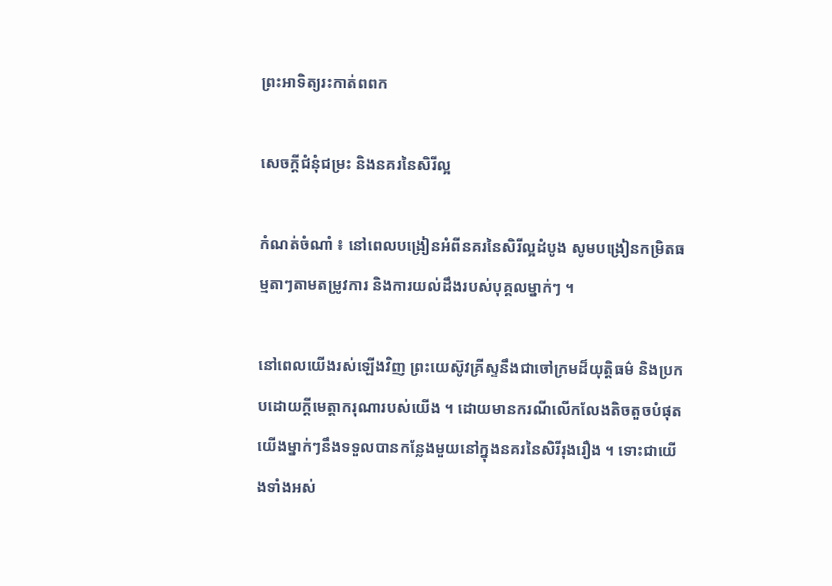ព្រះអាទិត្យរះកាត់ពពក

សេចក្ដីជំនុំជម្រះ និងនគរនៃសិរីល្អ

កំណត់ចំណាំ ៖ នៅពេលបង្រៀនអំពីនគរនៃសិរីល្អដំបូង សូមបង្រៀនកម្រិតធម្មតាៗតាមតម្រូវការ និងការយល់ដឹងរបស់បុគ្គលម្នាក់ៗ ។

នៅពេលយើងរស់ឡើងវិញ ព្រះយេស៊ូវគ្រីស្ទនឹងជាចៅក្រមដ៏យុត្តិធម៌ និងប្រកបដោយក្តីមេត្តាករុណារបស់យើង ។ ដោយមានករណីលើកលែងតិចតួចបំផុត យើងម្នាក់ៗនឹងទទួលបានកន្លែងមួយនៅក្នុងនគរនៃសិរីរុងរឿង ។ ទោះជាយើងទាំងអស់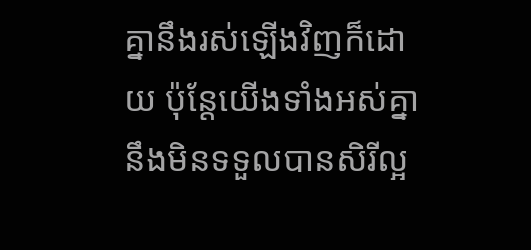គ្នានឹងរស់ឡើងវិញក៏ដោយ ប៉ុន្តែយើងទាំងអស់គ្នានឹងមិនទទួលបានសិរីល្អ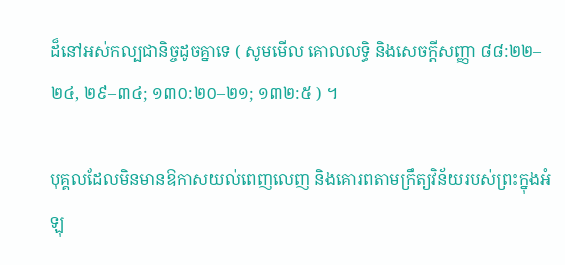ដ៏នៅអស់កល្បជានិច្ចដូចគ្នាទេ ( សូមមើល គោលលទ្ធិ និងសេចក្ដីសញ្ញា ៨៨:២២–២៤, ២៩–៣៤; ១៣០:២០–២១; ១៣២:៥ ) ។

បុគ្គលដែលមិនមានឱកាសយល់ពេញលេញ និងគោរពតាមក្រឹត្យវិន័យរបស់ព្រះក្នុងអំឡុ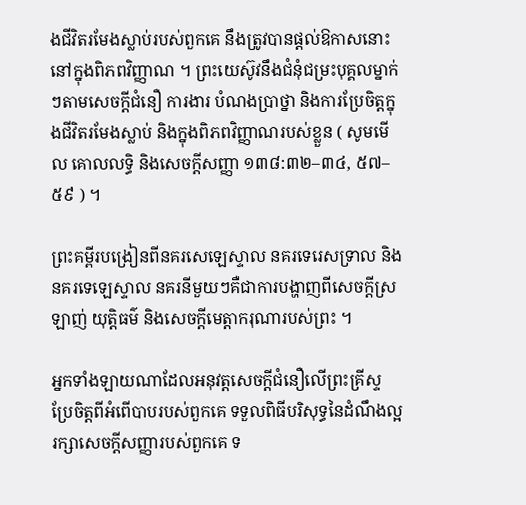ងជីវិតរមែងស្លាប់របស់ពួកគេ នឹងត្រូវបានផ្តល់ឱកាសនោះនៅក្នុងពិភពវិញ្ញាណ ។ ព្រះយេស៊ូវនឹងជំនុំជម្រះបុគ្គលម្នាក់ៗតាមសេចក្ដីជំនឿ ការងារ បំណងប្រាថ្នា និងការប្រែចិត្តក្នុងជីវិតរមែងស្លាប់ និងក្នុងពិភពវិញ្ញាណរបស់ខ្លួន ( សូមមើល គោលលទ្ធិ និងសេចក្ដីសញ្ញា ១៣៨:៣២–៣៤, ៥៧–៥៩ ) ។

ព្រះគម្ពីរបង្រៀនពីនគរសេឡេស្ទាល នគរទេរេសទ្រាល និងនគរទេឡេស្ទាល នគរនីមួយៗគឺជាការបង្ហាញពីសេចក្តីស្រឡាញ់ យុត្តិធម៌ និងសេចក្តីមេត្តាករុណារបស់ព្រះ ។

អ្នកទាំងឡាយណាដែលអនុវត្តសេចក្តីជំនឿលើព្រះគ្រីស្ទ ប្រែចិត្តពីអំពើបាបរបស់ពួកគេ ទទួលពិធីបរិសុទ្ធនៃដំណឹងល្អ រក្សាសេចក្តីសញ្ញារបស់ពួកគេ ទ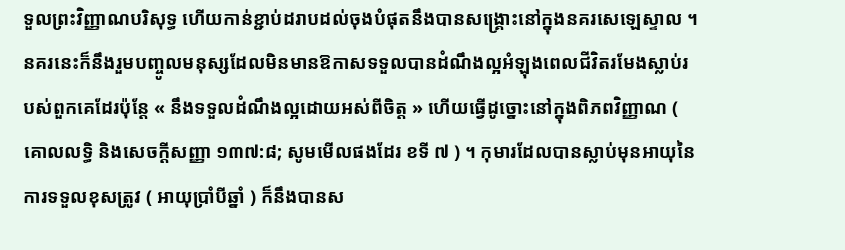ទួលព្រះវិញ្ញាណបរិសុទ្ធ ហើយកាន់ខ្ជាប់ដរាបដល់ចុងបំផុតនឹងបានសង្គ្រោះនៅក្នុងនគរសេឡេស្ទាល ។ នគរនេះក៏នឹងរួមបញ្ចូលមនុស្សដែលមិនមានឱកាសទទួលបានដំណឹងល្អអំឡុងពេលជីវិតរមែងស្លាប់របស់ពួកគេដែរប៉ុន្តែ « នឹងទទួលដំណឹងល្អដោយអស់ពីចិត្ត » ហើយធ្វើដូច្នោះនៅក្នុងពិភពវិញ្ញាណ ( គោលលទ្ធិ និងសេចក្ដីសញ្ញា ១៣៧:៨; សូមមើលផងដែរ ខទី ៧ ) ។ កុមារដែលបានស្លាប់មុនអាយុនៃការទទួលខុសត្រូវ ( អាយុប្រាំបីឆ្នាំ ) ក៏នឹងបានស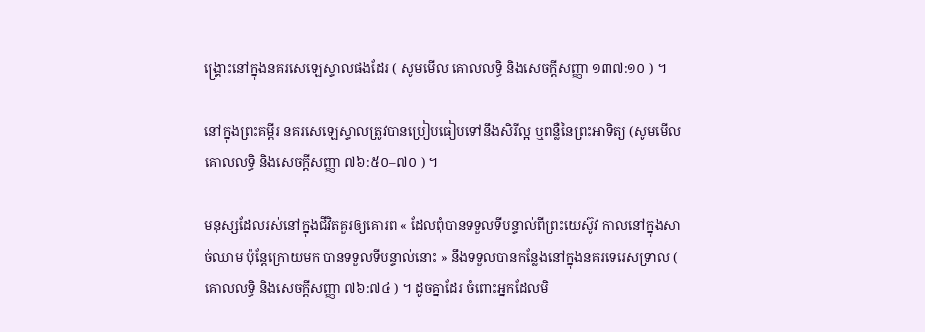ង្រ្គោះនៅក្នុងនគរសេឡេស្ទាលផងដែរ ( សូមមើល គោលលទ្ធិ និងសេចក្ដីសញ្ញា ១៣៧:១០ ) ។

នៅក្នុងព្រះគម្ពីរ នគរសេឡេស្ទាលត្រូវបានប្រៀបធៀបទៅនឹងសិរីល្អ ឬពន្លឺនៃព្រះអាទិត្យ (សូមមើល គោលលទ្ធិ និងសេចក្ដីសញ្ញា ៧៦:៥០–៧០ ) ។

មនុស្សដែលរស់នៅក្នុងជីវិតគួរឲ្យគោរព « ដែលពុំបានទទួលទីបន្ទាល់ពីព្រះយេស៊ូវ កាលនៅក្នុងសាច់ឈាម ប៉ុន្តែក្រោយមក បានទទួលទីបន្ទាល់នោះ » នឹងទទួលបានកន្លែងនៅក្នុងនគរទេរេសទ្រាល ( គោលលទ្ធិ និងសេចក្ដីសញ្ញា ៧៦:៧៤ ) ។ ដូចគ្នាដែរ ចំពោះអ្នកដែលមិ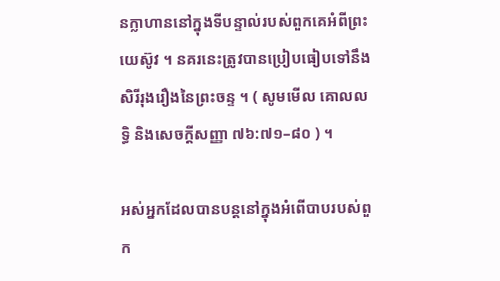នក្លាហាននៅក្នុងទីបន្ទាល់របស់ពួកគេអំពីព្រះយេស៊ូវ ។ នគរនេះត្រូវបានប្រៀបធៀបទៅនឹងសិរីរុងរឿងនៃព្រះចន្ទ ។ ( សូមមើល គោលលទ្ធិ និងសេចក្ដីសញ្ញា ៧៦:៧១–៨០ ) ។

អស់អ្នកដែលបានបន្តនៅក្នុងអំពើបាបរបស់ពួក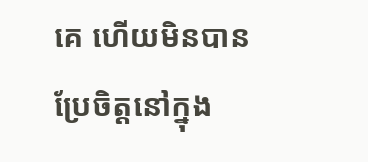គេ ហើយមិនបានប្រែចិត្តនៅក្នុង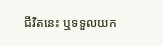ជីវិតនេះ ឬទទួលយក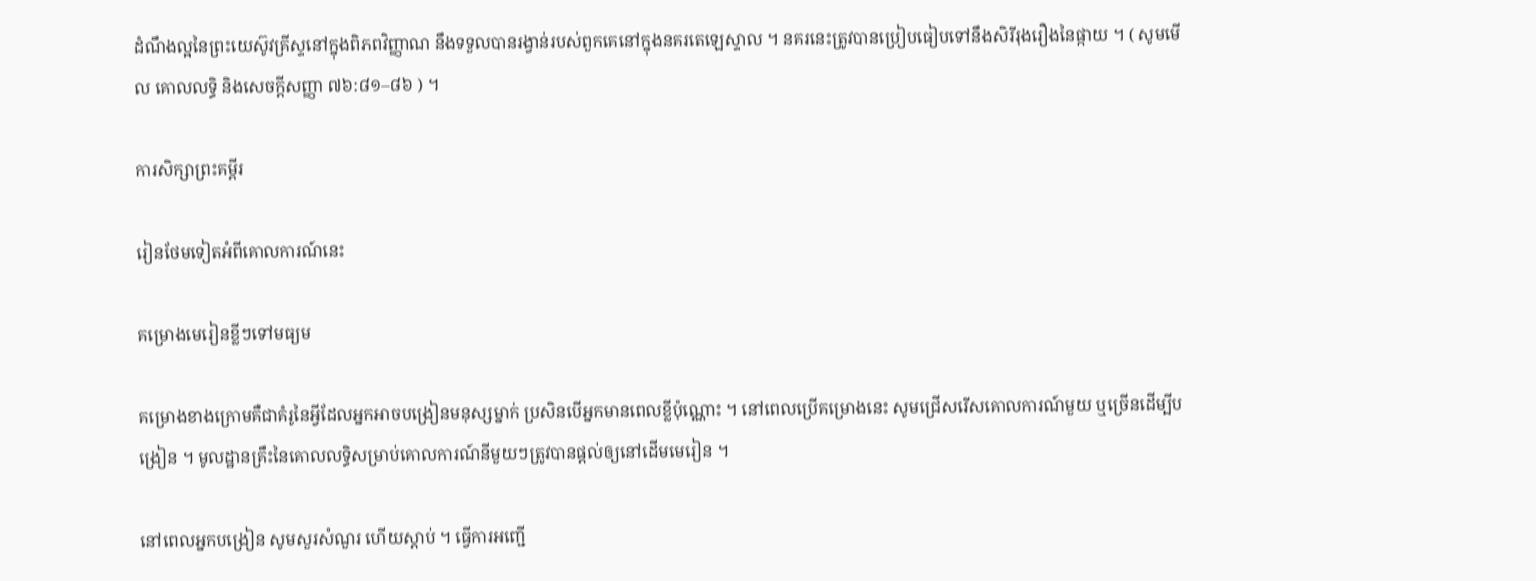ដំណឹងល្អនៃព្រះយេស៊ូវគ្រីស្ទនៅក្នុងពិភពវិញ្ញាណ នឹងទទួលបានរង្វាន់របស់ពួកគេនៅក្នុងនគរតេឡេស្ទាល ។ នគរនេះត្រូវបានប្រៀបធៀបទៅនឹងសិរីរុងរឿងនៃផ្កាយ ។ ( សូមមើល គោលលទ្ធិ និងសេចក្ដីសញ្ញា ៧៦:៨១–៨៦ ) ។

ការសិក្សាព្រះគម្ពីរ

រៀនថែមទៀតអំពីគោលការណ៍នេះ

គម្រោងមេរៀនខ្លីៗទៅមធ្យម

គម្រោងខាងក្រោមគឺជាគំរូនៃអ្វីដែលអ្នកអាចបង្រៀនមនុស្សម្នាក់ ប្រសិនបើអ្នកមានពេលខ្លីប៉ុណ្ណោះ ។ នៅពេលប្រើគម្រោងនេះ សូមជ្រើសរើសគោលការណ៍មួយ ឬច្រើនដើម្បីបង្រៀន ។ មូលដ្ឋានគ្រឹះនៃគោលលទ្ធិសម្រាប់គោលការណ៍នីមួយៗត្រូវបានផ្តល់ឲ្យនៅដើមមេរៀន ។

នៅពេលអ្នកបង្រៀន សូមសួរសំណួរ ហើយស្តាប់ ។ ធ្វើការអញ្ជើ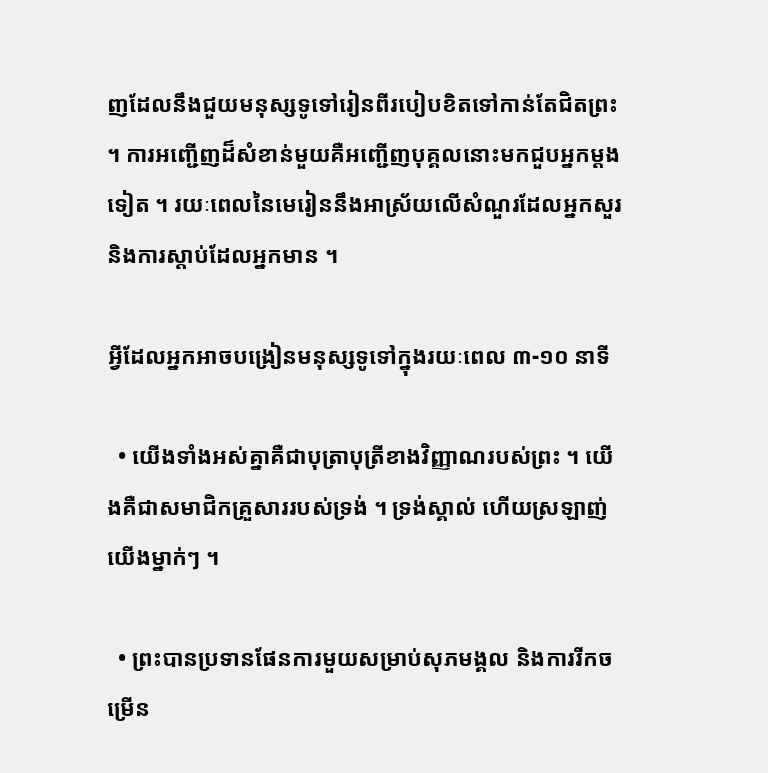ញដែលនឹងជួយមនុស្សទូទៅរៀនពីរបៀបខិតទៅកាន់តែជិតព្រះ ។ ការអញ្ជើញដ៏សំខាន់មួយគឺអញ្ជើញបុគ្គលនោះមកជួបអ្នកម្តងទៀត ។ រយៈពេលនៃមេរៀននឹងអាស្រ័យលើសំណួរដែលអ្នកសួរ និងការស្តាប់ដែលអ្នកមាន ។

អ្វីដែលអ្នកអាចបង្រៀនមនុស្សទូទៅក្នុងរយៈពេល ៣-១០ នាទី

  • យើងទាំងអស់គ្នាគឺជាបុត្រាបុត្រីខាងវិញ្ញាណរបស់ព្រះ ។ យើងគឺជាសមាជិកគ្រួសាររបស់ទ្រង់ ។ ទ្រង់ស្គាល់ ហើយស្រឡាញ់យើងម្នាក់ៗ ។

  • ព្រះបានប្រទានផែនការមួយសម្រាប់សុភមង្គល និងការរីកចម្រើន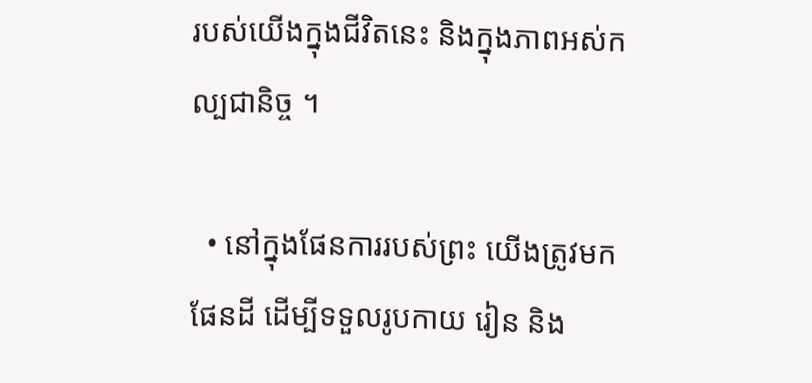របស់យើងក្នុងជីវិតនេះ និងក្នុងភាពអស់កល្បជានិច្ច ។

  • នៅក្នុងផែនការរបស់ព្រះ យើងត្រូវមកផែនដី ដើម្បីទទួលរូបកាយ រៀន និង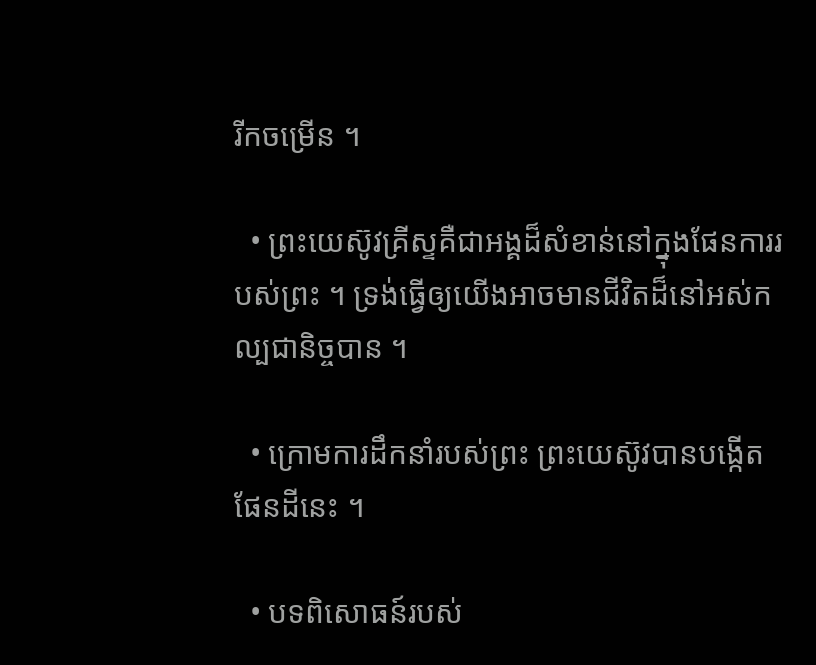រីកចម្រើន ។

  • ព្រះយេស៊ូវគ្រីស្ទគឺជាអង្គដ៏សំខាន់នៅក្នុងផែនការរបស់ព្រះ ។ ទ្រង់ធ្វើឲ្យយើងអាចមានជីវិតដ៏នៅអស់កល្បជានិច្ចបាន ។

  • ក្រោមការដឹកនាំរបស់ព្រះ ព្រះយេស៊ូវបានបង្កើតផែនដីនេះ ។

  • បទពិសោធន៍របស់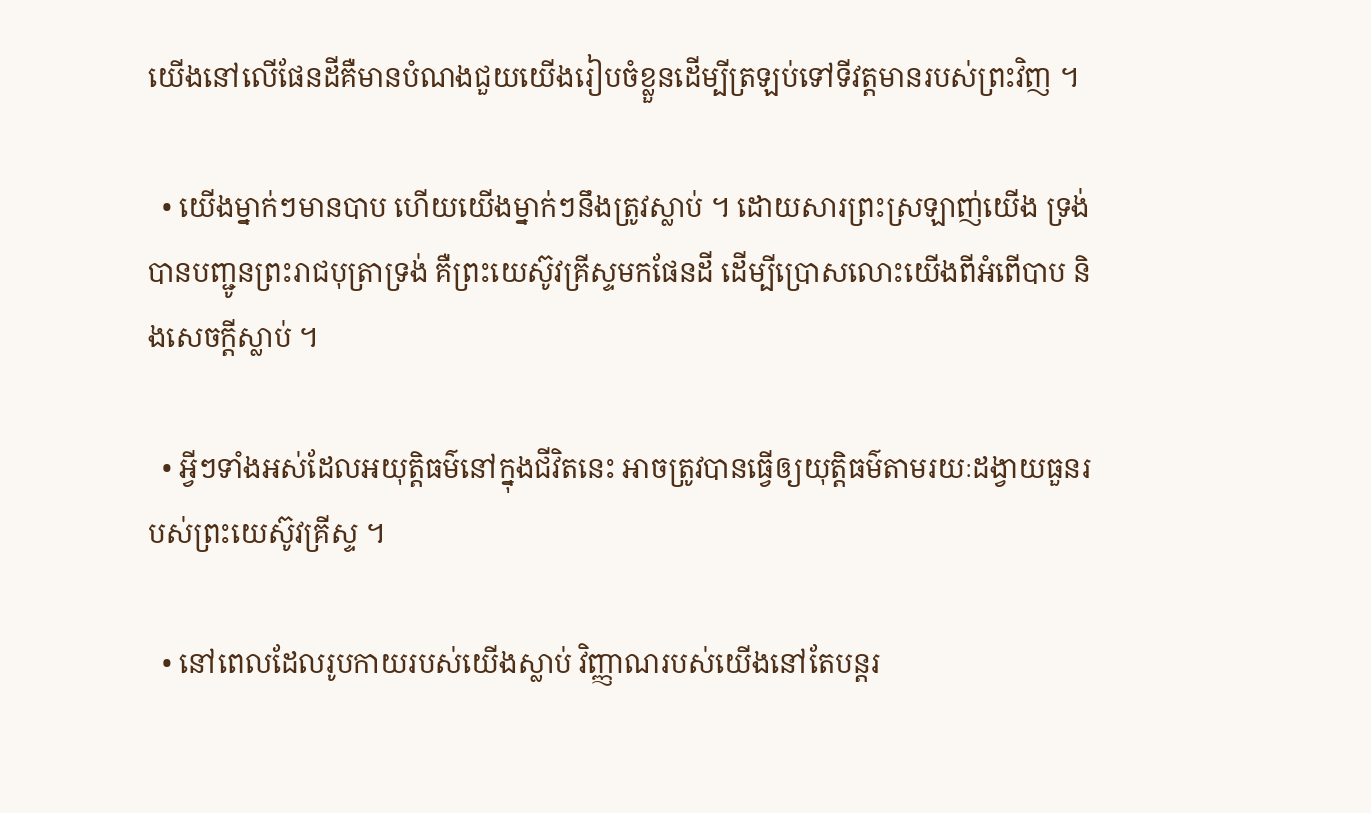យើងនៅលើផែនដីគឺមានបំណងជួយយើងរៀបចំខ្លួនដើម្បីត្រឡប់ទៅទីវត្តមានរបស់ព្រះវិញ ។

  • យើងម្នាក់ៗមានបាប ហើយយើងម្នាក់ៗនឹងត្រូវស្លាប់ ។ ដោយសារព្រះស្រឡាញ់យើង ទ្រង់បានបញ្ជូនព្រះរាជបុត្រាទ្រង់ គឺព្រះយេស៊ូវគ្រីស្ទមកផែនដី ដើម្បីប្រោសលោះយើងពីអំពើបាប និងសេចក្ដីស្លាប់ ។

  • អ្វីៗទាំងអស់ដែលអយុត្តិធម៌នៅក្នុងជីវិតនេះ អាចត្រូវបានធ្វើឲ្យយុត្តិធម៌តាមរយៈដង្វាយធួនរបស់ព្រះយេស៊ូវគ្រីស្ទ ។

  • នៅពេលដែលរូបកាយរបស់យើងស្លាប់ វិញ្ញាណរបស់យើងនៅតែបន្តរ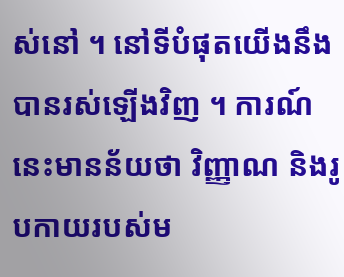ស់នៅ ។ នៅទីបំផុតយើងនឹងបានរស់ឡើងវិញ ។ ការណ៍នេះមានន័យថា វិញ្ញាណ និងរូបកាយរបស់ម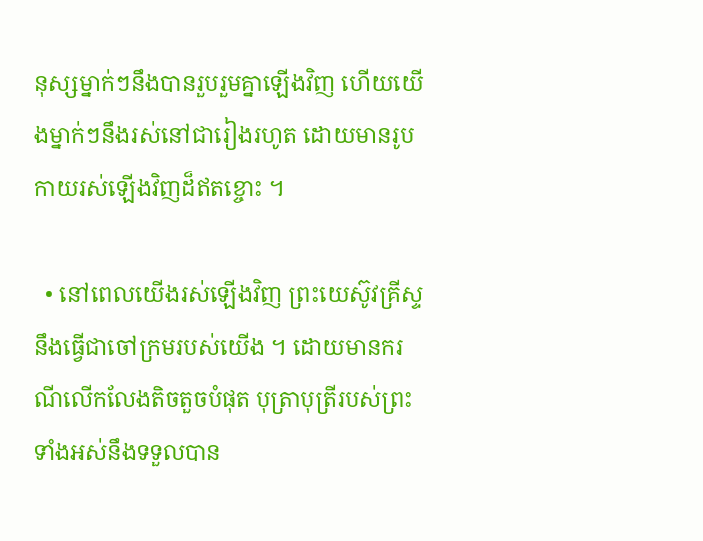នុស្សម្នាក់ៗនឹងបានរួបរួមគ្នាឡើងវិញ ហើយយើងម្នាក់ៗនឹងរស់នៅជារៀងរហូត ដោយមានរូបកាយរស់ឡើងវិញដ៏ឥតខ្ចោះ ។

  • នៅពេលយើងរស់ឡើងវិញ ព្រះយេស៊ូវគ្រីស្ទនឹងធ្វើជាចៅក្រមរបស់យើង ។ ដោយមានករណីលើកលែងតិចតួចបំផុត បុត្រាបុត្រីរបស់ព្រះទាំងអស់នឹងទទួលបាន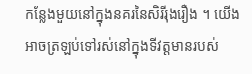កន្លែងមួយនៅក្នុងនគរនៃសិរីរុងរឿង ។ យើងអាចត្រឡប់ទៅរស់នៅក្នុងទីវត្តមានរបស់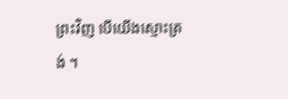ព្រះវិញ បើយើងស្មោះត្រង់ ។